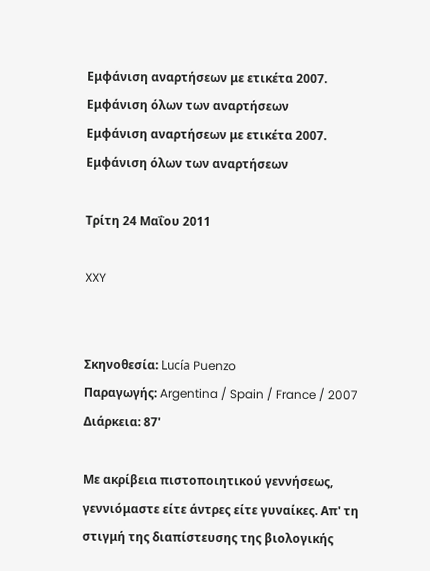Εμφάνιση αναρτήσεων με ετικέτα 2007. Εμφάνιση όλων των αναρτήσεων
Εμφάνιση αναρτήσεων με ετικέτα 2007. Εμφάνιση όλων των αναρτήσεων

Τρίτη 24 Μαΐου 2011

XXY


Σκηνοθεσία: Lucía Puenzo
Παραγωγής: Argentina / Spain / France / 2007
Διάρκεια: 87'

Με ακρίβεια πιστοποιητικού γεννήσεως, γεννιόμαστε είτε άντρες είτε γυναίκες. Απ' τη στιγμή της διαπίστευσης της βιολογικής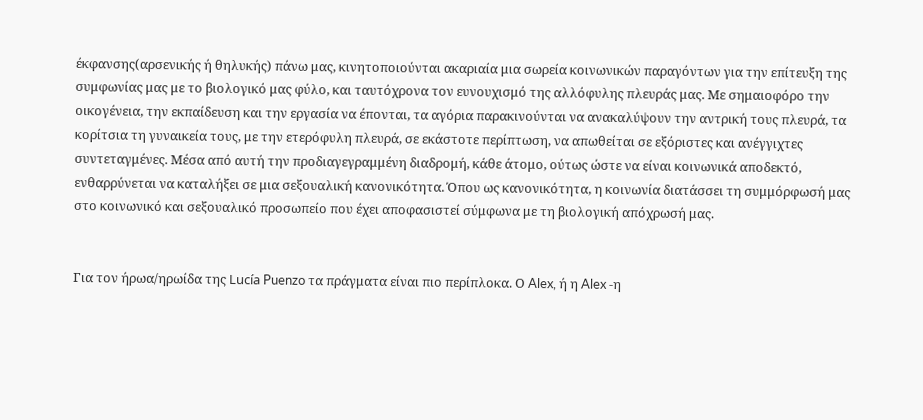έκφανσης(αρσενικής ή θηλυκής) πάνω μας, κινητοποιούνται ακαριαία μια σωρεία κοινωνικών παραγόντων για την επίτευξη της συμφωνίας μας με το βιολογικό μας φύλο, και ταυτόχρονα τον ευνουχισμό της αλλόφυλης πλευράς μας. Με σημαιοφόρο την οικογένεια, την εκπαίδευση και την εργασία να έπονται, τα αγόρια παρακινούνται να ανακαλύψουν την αντρική τους πλευρά, τα κορίτσια τη γυναικεία τους, με την ετερόφυλη πλευρά, σε εκάστοτε περίπτωση, να απωθείται σε εξόριστες και ανέγγιχτες συντεταγμένες. Μέσα από αυτή την προδιαγεγραμμένη διαδρομή, κάθε άτομο, ούτως ώστε να είναι κοινωνικά αποδεκτό, ενθαρρύνεται να καταλήξει σε μια σεξουαλική κανονικότητα. Όπου ως κανονικότητα, η κοινωνία διατάσσει τη συμμόρφωσή μας στο κοινωνικό και σεξουαλικό προσωπείο που έχει αποφασιστεί σύμφωνα με τη βιολογική απόχρωσή μας.


Για τον ήρωα/ηρωίδα της Lucía Puenzo τα πράγματα είναι πιο περίπλοκα. Ο Alex, ή η Alex -η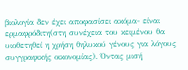βιολογία δεν έχει αποφασίσει ακόμα- είναι ερμαφρόδιτη(στη συνέχεια του κειμένου θα υιοθετηθεί η χρήση θηλυκού γένους για λόγους συγγραφικής οικονομίας). Όντας μισή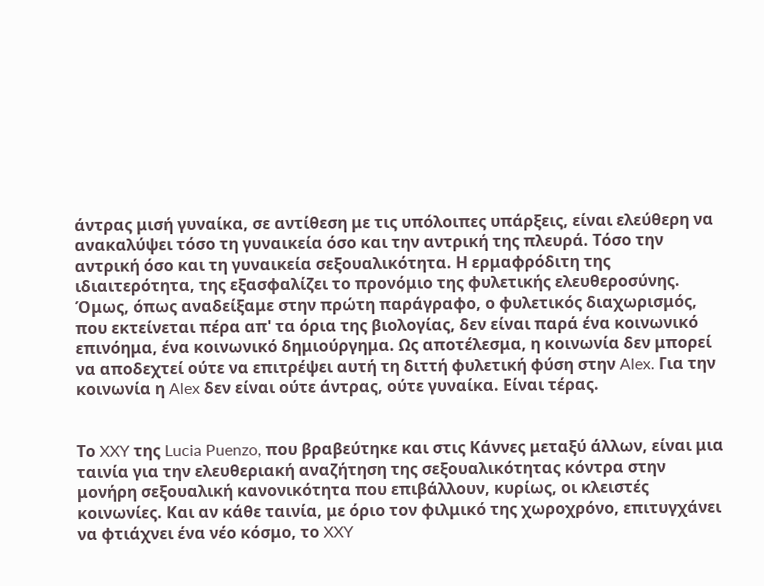άντρας μισή γυναίκα, σε αντίθεση με τις υπόλοιπες υπάρξεις, είναι ελεύθερη να ανακαλύψει τόσο τη γυναικεία όσο και την αντρική της πλευρά. Τόσο την αντρική όσο και τη γυναικεία σεξουαλικότητα. Η ερμαφρόδιτη της ιδιαιτερότητα, της εξασφαλίζει το προνόμιο της φυλετικής ελευθεροσύνης. Όμως, όπως αναδείξαμε στην πρώτη παράγραφο, ο φυλετικός διαχωρισμός, που εκτείνεται πέρα απ' τα όρια της βιολογίας, δεν είναι παρά ένα κοινωνικό επινόημα, ένα κοινωνικό δημιούργημα. Ως αποτέλεσμα, η κοινωνία δεν μπορεί να αποδεχτεί ούτε να επιτρέψει αυτή τη διττή φυλετική φύση στην Alex. Για την κοινωνία η Alex δεν είναι ούτε άντρας, ούτε γυναίκα. Είναι τέρας.


Το XXY της Lucia Puenzo, που βραβεύτηκε και στις Κάννες μεταξύ άλλων, είναι μια ταινία για την ελευθεριακή αναζήτηση της σεξουαλικότητας κόντρα στην μονήρη σεξουαλική κανονικότητα που επιβάλλουν, κυρίως, οι κλειστές κοινωνίες. Και αν κάθε ταινία, με όριο τον φιλμικό της χωροχρόνο, επιτυγχάνει να φτιάχνει ένα νέο κόσμο, το XXY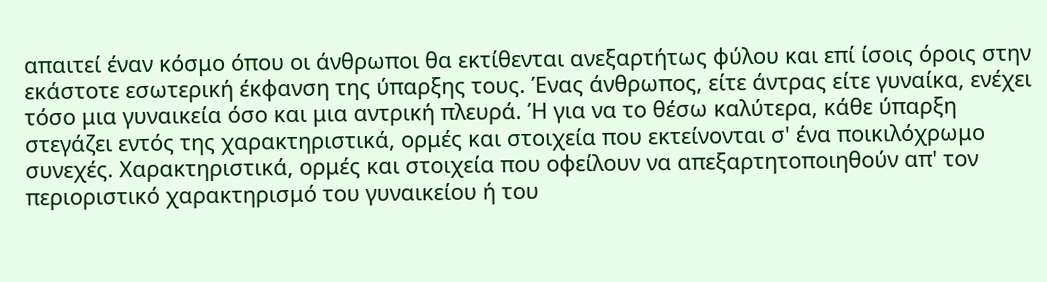απαιτεί έναν κόσμο όπου οι άνθρωποι θα εκτίθενται ανεξαρτήτως φύλου και επί ίσοις όροις στην εκάστοτε εσωτερική έκφανση της ύπαρξης τους. Ένας άνθρωπος, είτε άντρας είτε γυναίκα, ενέχει τόσο μια γυναικεία όσο και μια αντρική πλευρά. Ή για να το θέσω καλύτερα, κάθε ύπαρξη στεγάζει εντός της χαρακτηριστικά, ορμές και στοιχεία που εκτείνονται σ' ένα ποικιλόχρωμο συνεχές. Χαρακτηριστικά, ορμές και στοιχεία που οφείλουν να απεξαρτητοποιηθούν απ' τον περιοριστικό χαρακτηρισμό του γυναικείου ή του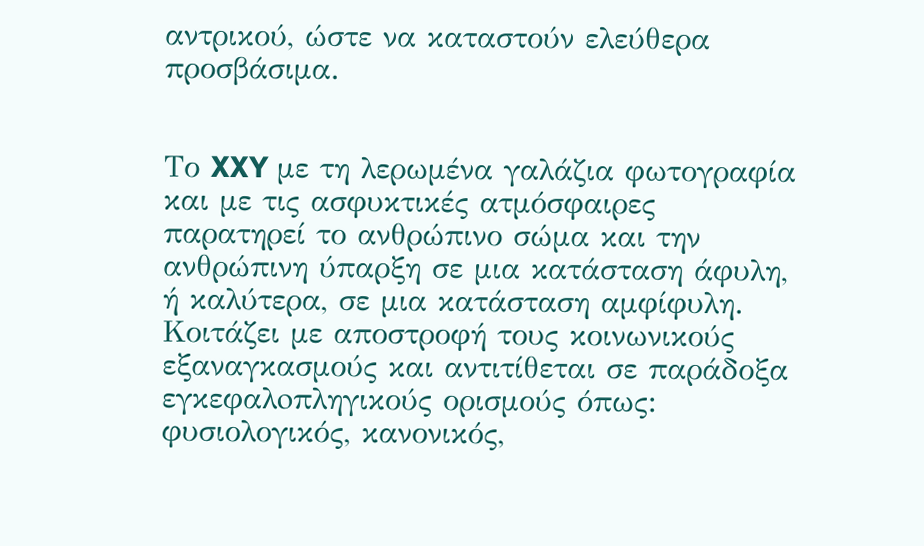αντρικού, ώστε να καταστούν ελεύθερα προσβάσιμα.


Το XXY με τη λερωμένα γαλάζια φωτογραφία και με τις ασφυκτικές ατμόσφαιρες παρατηρεί το ανθρώπινο σώμα και την ανθρώπινη ύπαρξη σε μια κατάσταση άφυλη, ή καλύτερα, σε μια κατάσταση αμφίφυλη. Κοιτάζει με αποστροφή τους κοινωνικούς εξαναγκασμούς και αντιτίθεται σε παράδοξα εγκεφαλoπληγικούς ορισμούς όπως: φυσιολογικός, κανονικός,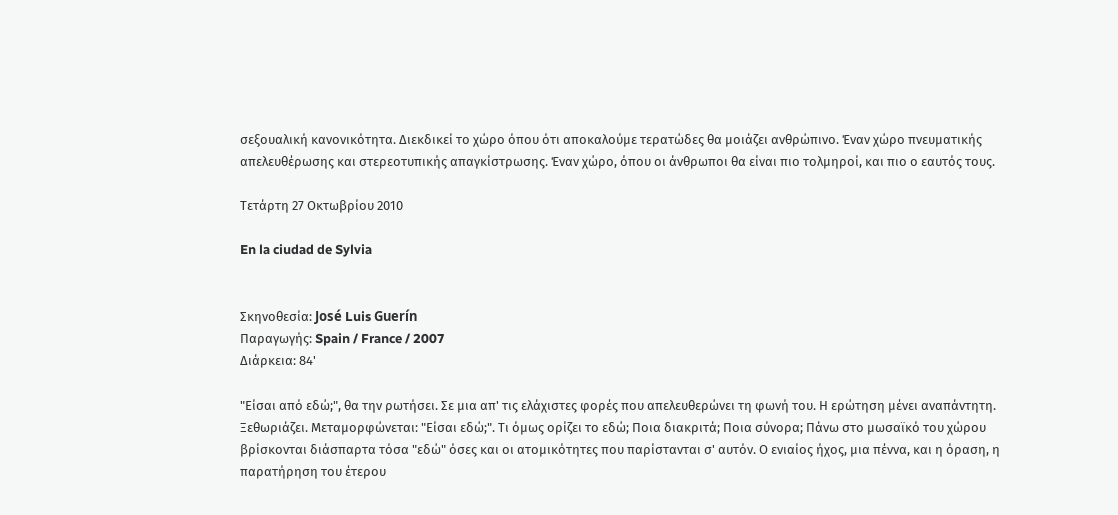σεξουαλική κανονικότητα. Διεκδικεί το χώρο όπου ότι αποκαλούμε τερατώδες θα μοιάζει ανθρώπινο. Έναν χώρο πνευματικής απελευθέρωσης και στερεοτυπικής απαγκίστρωσης. Έναν χώρο, όπου οι άνθρωποι θα είναι πιο τολμηροί, και πιο ο εαυτός τους.

Τετάρτη 27 Οκτωβρίου 2010

En la ciudad de Sylvia


Σκηνοθεσία: José Luis Guerín
Παραγωγής: Spain / France / 2007
Διάρκεια: 84'

"Είσαι από εδώ;", θα την ρωτήσει. Σε μια απ' τις ελάχιστες φορές που απελευθερώνει τη φωνή του. Η ερώτηση μένει αναπάντητη. Ξεθωριάζει. Μεταμορφώνεται: "Είσαι εδώ;". Τι όμως ορίζει το εδώ; Ποια διακριτά; Ποια σύνορα; Πάνω στο μωσαϊκό του χώρου βρίσκονται διάσπαρτα τόσα "εδώ" όσες και οι ατομικότητες που παρίστανται σ' αυτόν. Ο ενιαίος ήχος, μια πέννα, και η όραση, η παρατήρηση του έτερου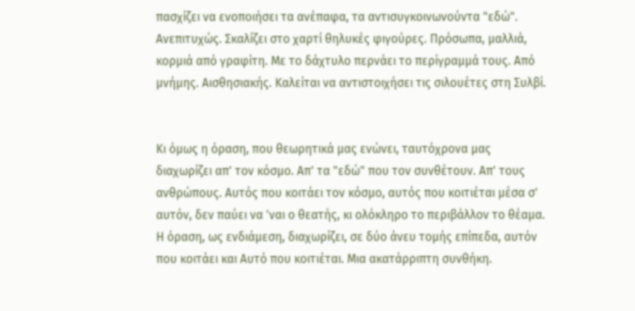πασχίζει να ενοποιήσει τα ανέπαφα, τα αντισυγκοινωνούντα "εδώ". Ανεπιτυχώς. Σκαλίζει στο χαρτί θηλυκές φιγούρες. Πρόσωπα, μαλλιά, κορμιά από γραφίτη. Με το δάχτυλο περνάει το περίγραμμά τους. Από μνήμης. Αισθησιακής. Καλείται να αντιστοιχήσει τις σιλουέτες στη Συλβί.


Κι όμως η όραση, που θεωρητικά μας ενώνει, ταυτόχρονα μας διαχωρίζει απ' τον κόσμο. Απ' τα "εδώ" που τον συνθέτουν. Απ' τους ανθρώπους. Αυτός που κοιτάει τον κόσμο, αυτός που κοιτιέται μέσα σ' αυτόν, δεν παύει να 'ναι ο θεατής, κι ολόκληρο το περιβάλλον το θέαμα. Η όραση, ως ενδιάμεση, διαχωρίζει, σε δύο άνευ τομής επίπεδα, αυτόν που κοιτάει και Αυτό που κοιτιέται. Μια ακατάρριπτη συνθήκη.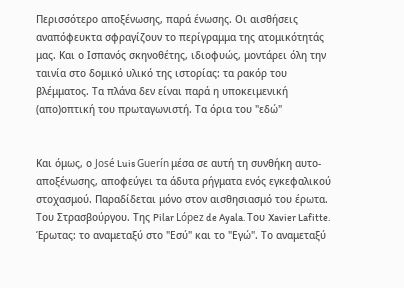Περισσότερο αποξένωσης, παρά ένωσης. Οι αισθήσεις αναπόφευκτα σφραγίζουν το περίγραμμα της ατομικότητάς μας. Και ο Ισπανός σκηνοθέτης, ιδιοφυώς, μοντάρει όλη την ταινία στο δομικό υλικό της ιστορίας: τα ρακόρ του βλέμματος. Τα πλάνα δεν είναι παρά η υποκειμενική (απο)οπτική του πρωταγωνιστή. Τα όρια του "εδώ"


Και όμως, ο José Luis Guerín μέσα σε αυτή τη συνθήκη αυτο-αποξένωσης, αποφεύγει τα άδυτα ρήγματα ενός εγκεφαλικού στοχασμού. Παραδίδεται μόνο στον αισθησιασμό του έρωτα. Του Στρασβούργου. Της Pilar López de Ayala. Του Xavier Lafitte. Έρωτας: το αναμεταξύ στο "Εσύ" και το "Εγώ". Το αναμεταξύ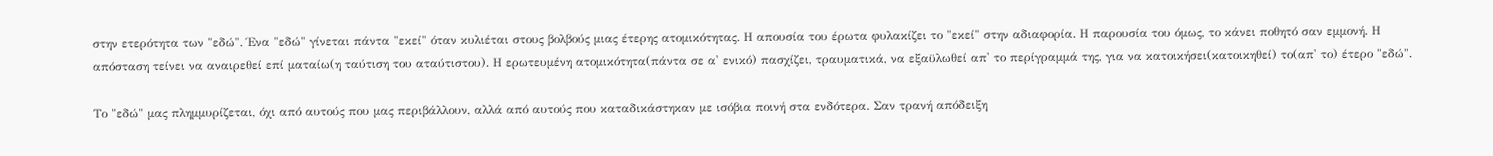στην ετερότητα των "εδώ". Ένα "εδώ" γίνεται πάντα "εκεί" όταν κυλιέται στους βολβούς μιας έτερης ατομικότητας. Η απουσία του έρωτα φυλακίζει το "εκεί" στην αδιαφορία. Η παρουσία του όμως, το κάνει ποθητό σαν εμμονή. Η απόσταση τείνει να αναιρεθεί επί ματαίω(η ταύτιση του αταύτιστου). Η ερωτευμένη ατομικότητα(πάντα σε α' ενικό) πασχίζει, τραυματικά, να εξαϋλωθεί απ' το περίγραμμά της, για να κατοικήσει(κατοικηθεί) το(απ' το) έτερο "εδώ".

Το "εδώ" μας πλημμυρίζεται, όχι από αυτούς που μας περιβάλλουν, αλλά από αυτούς που καταδικάστηκαν με ισόβια ποινή στα ενδότερα. Σαν τρανή απόδειξη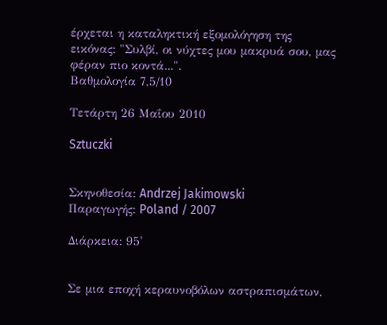έρχεται η καταληκτική εξομολόγηση της εικόνας: "Συλβί, οι νύχτες μου μακρυά σου, μας φέραν πιο κοντά...".
Βαθμολογία 7,5/10

Τετάρτη 26 Μαΐου 2010

Sztuczki


Σκηνοθεσία: Andrzej Jakimowski
Παραγωγής: Poland / 2007

Διάρκεια: 95'


Σε μια εποχή κεραυνοβόλων αστραπισμάτων,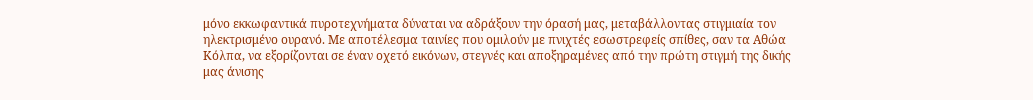μόνο εκκωφαντικά πυροτεχνήματα δύναται να αδράξουν την όρασή μας, μεταβάλλοντας στιγμιαία τον ηλεκτρισμένο ουρανό. Με αποτέλεσμα ταινίες που oμιλούν με πνιχτές εσωστρεφείς σπίθες, σαν τα Αθώα Κόλπα, να εξορίζονται σε έναν οχετό εικόνων, στεγνές και αποξηραμένες από την πρώτη στιγμή της δικής μας άνισης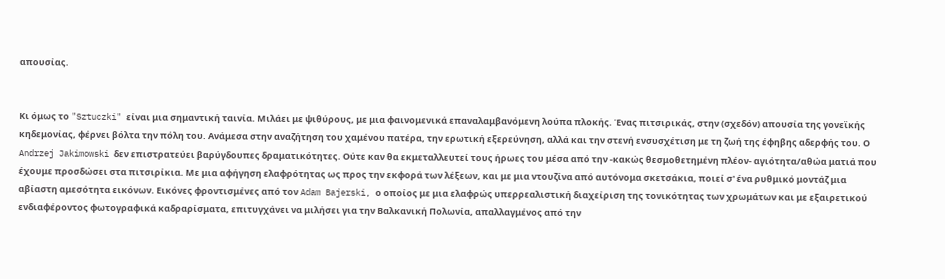απουσίας.


Κι όμως το "Sztuczki" είναι μια σημαντική ταινία. Μιλάει με ψιθύρους, με μια φαινομενικά επαναλαμβανόμενη λούπα πλοκής. Ένας πιτσιρικάς, στην (σχεδόν) απουσία της γονεϊκής κηδεμονίας, φέρνει βόλτα την πόλη του. Ανάμεσα στην αναζήτηση του χαμένου πατέρα, την ερωτική εξερεύνηση, αλλά και την στενή ενσυσχέτιση με τη ζωή της έφηβης αδερφής του. Ο Andrzej Jakimowski δεν επιστρατεύει βαρύγδουπες δραματικότητες. Ούτε καν θα εκμεταλλευτεί τους ήρωες του μέσα από την -κακώς θεσμοθετημένη πλέον- αγιότητα/αθώα ματιά που έχουμε προσδώσει στα πιτσιρίκια. Με μια αφήγηση ελαφρότητας ως προς την εκφορά των λέξεων, και με μια ντουζίνα από αυτόνομα σκετσάκια, ποιεί σ' ένα ρυθμικό μοντάζ μια αβίαστη αμεσότητα εικόνων. Εικόνες φροντισμένες από τον Adam Bajerski, ο οποίος με μια ελαφρώς υπερρεαλιστική διαχείριση της τονικότητας των χρωμάτων και με εξαιρετικού ενδιαφέροντος φωτογραφικά καδραρίσματα, επιτυγχάνει να μιλήσει για την Βαλκανική Πολωνία, απαλλαγμένος από την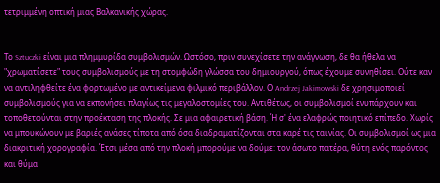τετριμμένη οπτική μιας Βαλκανικής χώρας.


Το Sztuczki είναι μια πλημμυρίδα συμβολισμών. Ωστόσο, πριν συνεχίσετε την ανάγνωση, δε θα ήθελα να "χρωματίσετε" τους συμβολισμούς με τη στομφώδη γλώσσα του δημιουργού, όπως έχουμε συνηθίσει. Ούτε καν να αντιληφθείτε ένα φορτωμένο με αντικείμενα φιλμικό περιβάλλον. Ο Andrzej Jakimowski δε χρησιμοποιεί συμβολισμούς για να εκπονήσει πλαγίως τις μεγαλοστομίες του. Αντιθέτως, οι συμβολισμοί ενυπάρχουν και τοποθετούνται στην προέκταση της πλοκής. Σε μια αφαιρετική βάση. Ή σ' ένα ελαφρώς ποιητικό επίπεδο. Χωρίς να μπουκώνουν με βαριές ανάσες τίποτα από όσα διαδραματίζονται στα καρέ τις ταινίας. Οι συμβολισμοί ως μια διακριτική χορογραφία. Έτσι μέσα από την πλοκή μπορούμε να δούμε: τον άσωτο πατέρα, θύτη ενός παρόντος και θύμα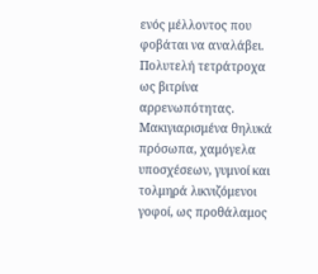ενός μέλλοντος που φοβάται να αναλάβει. Πολυτελή τετράτροχα ως βιτρίνα αρρενωπότητας. Μακιγιαρισμένα θηλυκά πρόσωπα, χαμόγελα υποσχέσεων, γυμνοί και τολμηρά λικνιζόμενοι γοφοί, ως προθάλαμος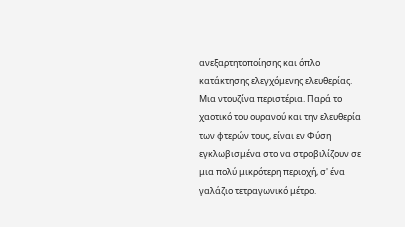ανεξαρτητοποίησης και όπλο κατάκτησης ελεγχόμενης ελευθερίας. Μια ντουζίνα περιστέρια. Παρά το χαοτικό του ουρανού και την ελευθερία των φτερών τους, είναι εν Φύση εγκλωβισμένα στο να στροβιλίζουν σε μια πολύ μικρότερη περιοχή, σ' ένα γαλάζιο τετραγωνικό μέτρο.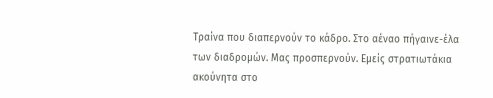Τραίνα που διαπερνούν το κάδρο. Στο αέναο πήγαινε-έλα των διαδρομών. Μας προσπερνούν. Εμείς στρατιωτάκια ακούνητα στο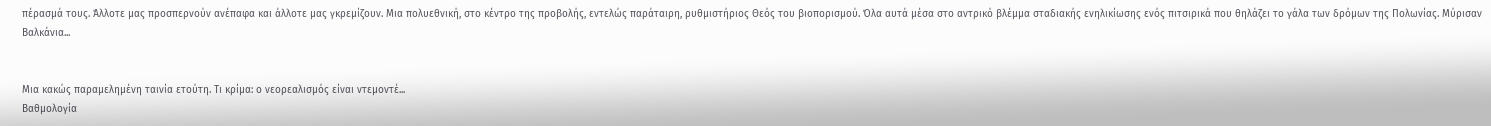πέρασμά τους. Άλλοτε μας προσπερνούν ανέπαφα και άλλοτε μας γκρεμίζουν. Μια πολυεθνική, στο κέντρο της προβολής, εντελώς παράταιρη, ρυθμιστήριος Θεός του βιοπορισμού. Όλα αυτά μέσα στο αντρικό βλέμμα σταδιακής ενηλικίωσης ενός πιτσιρικά που θηλάζει το γάλα των δρόμων της Πολωνίας. Μύρισαν Βαλκάνια...


Μια κακώς παραμελημένη ταινία ετούτη. Τι κρίμα: ο νεορεαλισμός είναι ντεμοντέ...
Βαθμολογία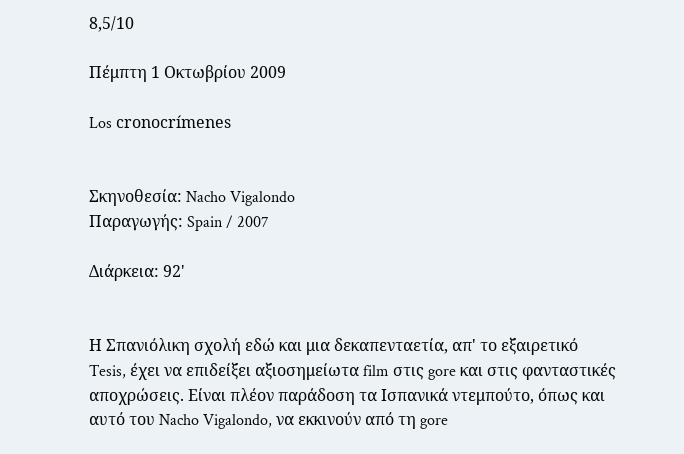8,5/10

Πέμπτη 1 Οκτωβρίου 2009

Los cronocrímenes


Σκηνοθεσία: Nacho Vigalondo
Παραγωγής: Spain / 2007

Διάρκεια: 92'


Η Σπανιόλικη σχολή εδώ και μια δεκαπενταετία, απ' το εξαιρετικό Tesis, έχει να επιδείξει αξιοσημείωτα film στις gore και στις φανταστικές αποχρώσεις. Είναι πλέον παράδοση τα Ισπανικά ντεμπούτο, όπως και αυτό του Nacho Vigalondo, να εκκινούν από τη gore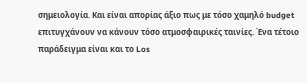σημειολογία. Και είναι απορίας άξιο πως με τόσο χαμηλό budget επιτυγχάνουν να κάνουν τόσο ατμοσφαιρικές ταινίες. Ένα τέτοιο παράδειγμα είναι και το Los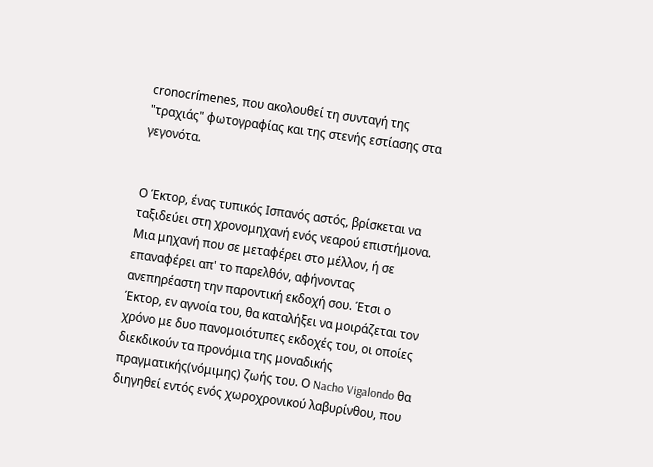cronocrímenes, που ακολουθεί τη συνταγή της "τραχιάς" φωτογραφίας και της στενής εστίασης στα γεγονότα.


Ο Έκτορ, ένας τυπικός Ισπανός αστός, βρίσκεται να ταξιδεύει στη χρονομηχανή ενός νεαρού επιστήμονα. Μια μηχανή που σε μεταφέρει στο μέλλον, ή σε επαναφέρει απ' το παρελθόν, αφήνοντας ανεπηρέαστη την παροντική εκδοχή σου. Έτσι ο Έκτορ, εν αγνοία του, θα καταλήξει να μοιράζεται τον χρόνο με δυο πανομοιότυπες εκδοχές του, οι οποίες διεκδικούν τα προνόμια της μοναδικής πραγματικής(νόμιμης) ζωής του. Ο Nacho Vigalondo θα διηγηθεί εντός ενός χωροχρονικού λαβυρίνθου, που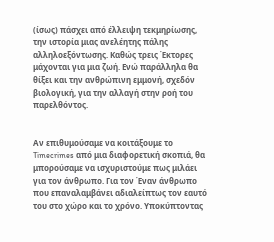(ίσως) πάσχει από έλλειψη τεκμηρίωσης, την ιστορία μιας ανελέητης πάλης αλληλοεξόντωσης. Καθώς τρεις Έκτορες μάχονται για μια ζωή. Ενώ παράλληλα θα θίξει και την ανθρώπινη εμμονή, σχεδόν βιολογική, για την αλλαγή στην ροή του παρελθόντος.


Αν επιθυμούσαμε να κοιτάξουμε το Timecrimes από μια διαφορετική σκοπιά, θα μπορούσαμε να ισχυριστούμε πως μιλάει για τον άνθρωπο. Για τον Έναν άνθρωπο που επαναλαμβάνει αδιαλείπτως τον εαυτό του στο χώρο και το χρόνο. Υποκύπτοντας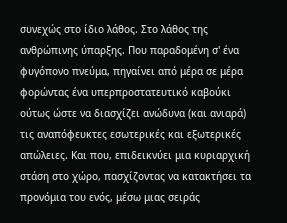συνεχώς στο ίδιο λάθος. Στο λάθος της ανθρώπινης ύπαρξης. Που παραδομένη σ' ένα φυγόπονο πνεύμα, πηγαίνει από μέρα σε μέρα φορώντας ένα υπερπροστατευτικό καβούκι ούτως ώστε να διασχίζει ανώδυνα (και ανιαρά) τις αναπόφευκτες εσωτερικές και εξωτερικές απώλειες. Και που, επιδεικνύει μια κυριαρχική στάση στο χώρο, πασχίζοντας να κατακτήσει τα προνόμια του ενός, μέσω μιας σειράς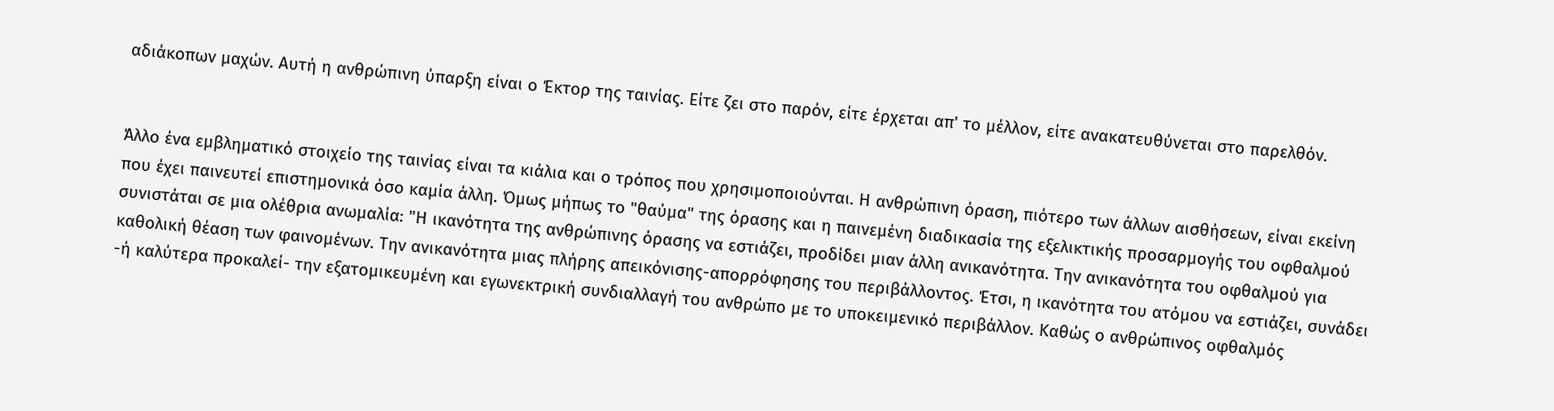αδιάκοπων μαχών. Αυτή η ανθρώπινη ύπαρξη είναι ο Έκτορ της ταινίας. Είτε ζει στο παρόν, είτε έρχεται απ' το μέλλον, είτε ανακατευθύνεται στο παρελθόν.


Άλλο ένα εμβληματικό στοιχείο της ταινίας είναι τα κιάλια και ο τρόπος που χρησιμοποιούνται. Η ανθρώπινη όραση, πιότερο των άλλων αισθήσεων, είναι εκείνη που έχει παινευτεί επιστημονικά όσο καμία άλλη. Όμως μήπως το "θαύμα" της όρασης και η παινεμένη διαδικασία της εξελικτικής προσαρμογής του οφθαλμού συνιστάται σε μια ολέθρια ανωμαλία: "Η ικανότητα της ανθρώπινης όρασης να εστιάζει, προδίδει μιαν άλλη ανικανότητα. Την ανικανότητα του οφθαλμού για καθολική θέαση των φαινομένων. Την ανικανότητα μιας πλήρης απεικόνισης-απορρόφησης του περιβάλλοντος. Έτσι, η ικανότητα του ατόμου να εστιάζει, συνάδει -ή καλύτερα προκαλεί- την εξατομικευμένη και εγωνεκτρική συνδιαλλαγή του ανθρώπο με το υποκειμενικό περιβάλλον. Καθώς ο ανθρώπινος οφθαλμός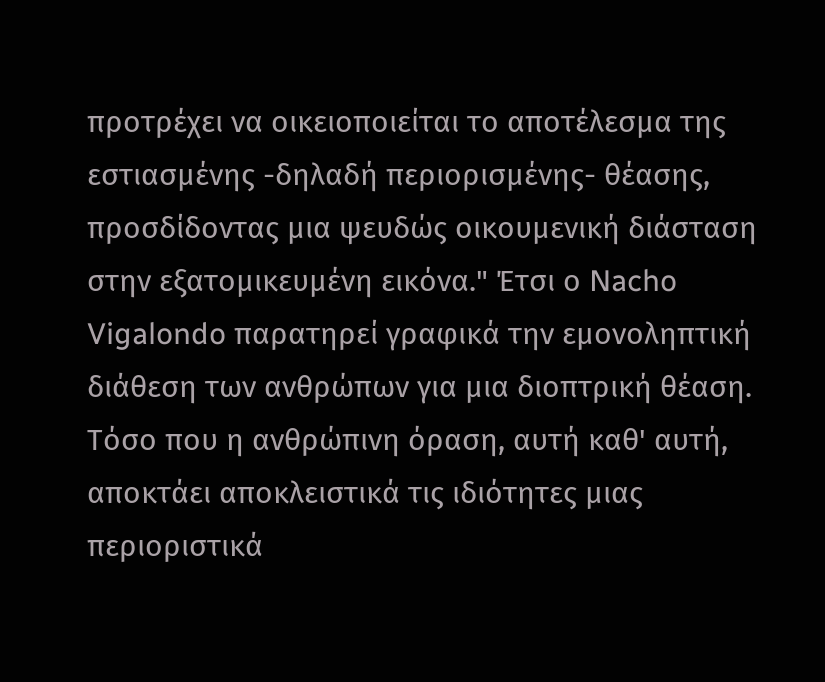προτρέχει να οικειοποιείται το αποτέλεσμα της εστιασμένης -δηλαδή περιορισμένης- θέασης, προσδίδοντας μια ψευδώς οικουμενική διάσταση στην εξατομικευμένη εικόνα." Έτσι ο Nacho Vigalondo παρατηρεί γραφικά την εμονοληπτική διάθεση των ανθρώπων για μια διοπτρική θέαση. Τόσο που η ανθρώπινη όραση, αυτή καθ' αυτή, αποκτάει αποκλειστικά τις ιδιότητες μιας περιοριστικά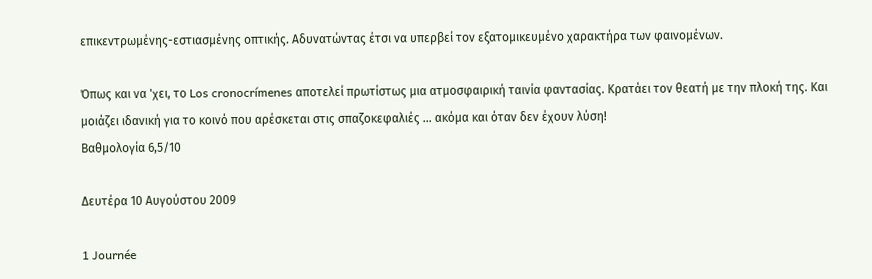επικεντρωμένης-εστιασμένης οπτικής. Αδυνατώντας έτσι να υπερβεί τον εξατομικευμένο χαρακτήρα των φαινομένων.

Όπως και να 'χει, το Los cronocrímenes αποτελεί πρωτίστως μια ατμοσφαιρική ταινία φαντασίας. Κρατάει τον θεατή με την πλοκή της. Και μοιάζει ιδανική για το κοινό που αρέσκεται στις σπαζοκεφαλιές ... ακόμα και όταν δεν έχουν λύση!
Βαθμολογία 6,5/10

Δευτέρα 10 Αυγούστου 2009

1 Journée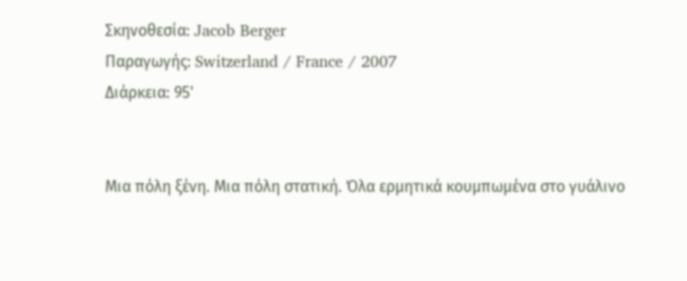Σκηνοθεσία: Jacob Berger
Παραγωγής: Switzerland / France / 2007
Διάρκεια: 95'


Μια πόλη ξένη. Μια πόλη στατική. Όλα ερμητικά κουμπωμένα στο γυάλινο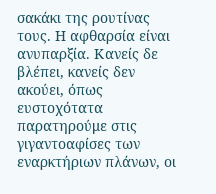σακάκι της ρουτίνας τους. Η αφθαρσία είναι ανυπαρξία. Κανείς δε βλέπει, κανείς δεν ακούει, όπως ευστοχότατα παρατηρούμε στις γιγαντοαφίσες των εναρκτήριων πλάνων, οι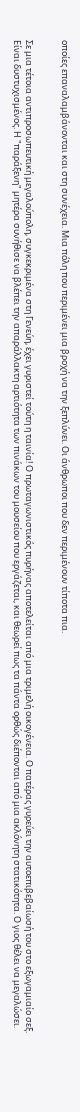οποίες επαναλαμβάνονται και στη συνέχεια. Μια πόλη που περιμένει μια βροχή να την ξεπλύνει. Οι άνθρωποι που δεν περιμένουν τίποτα πια.


Σε μια τέτοια αντιπροσωπευτική μεγαλούπολη, συγκεκριμένα στη Γενεύη, έχει γυριστεί τούτη η ταινία! Ο πρωταγωνιστικός πυρήνας αποτελείται από μια τριμελή οικογένεια. Ο πατέρας γυρεύει την αυτοεπιβεβαίωσή του στο εξωγαμιαίο σεξ. Είναι δυστυχισμένος. Η "παράξενη" μητέρα συνήθισε να βλέπει την απαράλλακτη αρτιότητα των πινάκων του μουσείου που εργάζεται, και θεωρεί πως τα πάντα ορθώς διέπονται από μια ακλόνητη στατικότητα. Ο γιος θέλει να μεγαλώσει.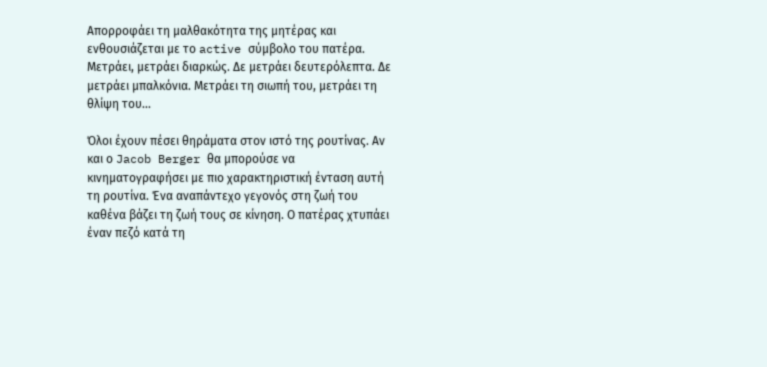Απορροφάει τη μαλθακότητα της μητέρας και ενθουσιάζεται με το active σύμβολο του πατέρα. Μετράει, μετράει διαρκώς. Δε μετράει δευτερόλεπτα. Δε μετράει μπαλκόνια. Μετράει τη σιωπή του, μετράει τη θλίψη του...

Όλοι έχουν πέσει θηράματα στον ιστό της ρουτίνας. Αν και ο Jacob Berger θα μπορούσε να κινηματογραφήσει με πιο χαρακτηριστική ένταση αυτή τη ρουτίνα. Ένα αναπάντεχο γεγονός στη ζωή του καθένα βάζει τη ζωή τους σε κίνηση. Ο πατέρας χτυπάει έναν πεζό κατά τη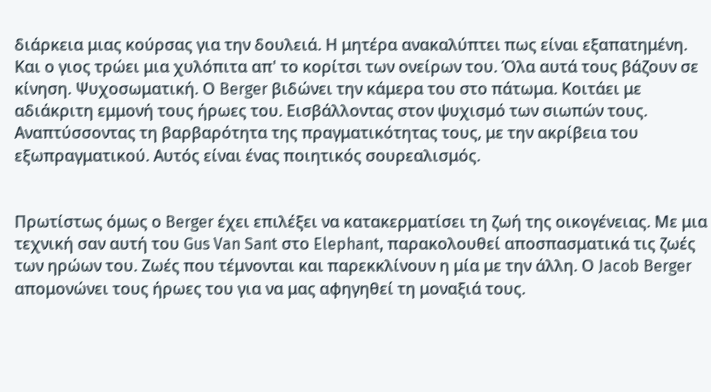διάρκεια μιας κούρσας για την δουλειά. Η μητέρα ανακαλύπτει πως είναι εξαπατημένη. Και ο γιος τρώει μια χυλόπιτα απ' το κορίτσι των ονείρων του. Όλα αυτά τους βάζουν σε κίνηση. Ψυχοσωματική. Ο Berger βιδώνει την κάμερα του στο πάτωμα. Κοιτάει με αδιάκριτη εμμονή τους ήρωες του. Εισβάλλοντας στον ψυχισμό των σιωπών τους. Αναπτύσσοντας τη βαρβαρότητα της πραγματικότητας τους, με την ακρίβεια του εξωπραγματικού. Αυτός είναι ένας ποιητικός σουρεαλισμός.


Πρωτίστως όμως ο Berger έχει επιλέξει να κατακερματίσει τη ζωή της οικογένειας. Με μια τεχνική σαν αυτή του Gus Van Sant στο Elephant, παρακολουθεί αποσπασματικά τις ζωές των ηρώων του. Ζωές που τέμνονται και παρεκκλίνουν η μία με την άλλη. Ο Jacob Berger απομονώνει τους ήρωες του για να μας αφηγηθεί τη μοναξιά τους.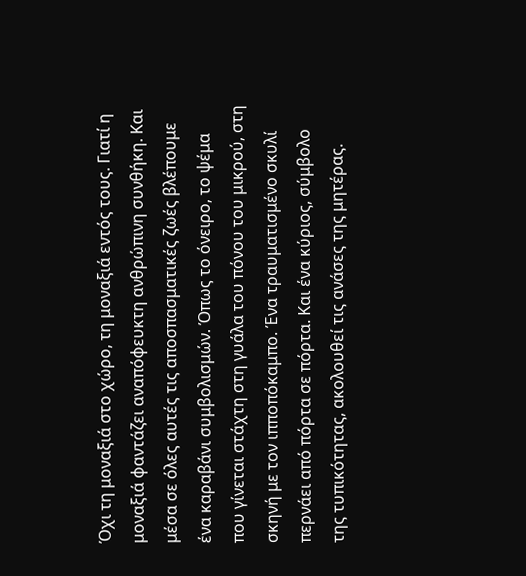Όχι τη μοναξιά στο χώρο, τη μοναξιά εντός τους. Γιατί η μοναξιά φαντάζει αναπόφευκτη ανθρώπινη συνθήκη. Και μέσα σε όλες αυτές τις αποσπασματικές ζωές βλέπουμε ένα καραβάνι συμβολισμών. Όπως το όνειρο, το ψέμα που γίνεται στάχτη στη γυάλα του πόνου του μικρού, στη σκηνή με τον ιπποπόκαμπο. Ένα τραυματισμένο σκυλί περνάει από πόρτα σε πόρτα. Και ένα κύριος, σύμβολο της τυπικότητας, ακολουθεί τις ανάσες της μητέρας.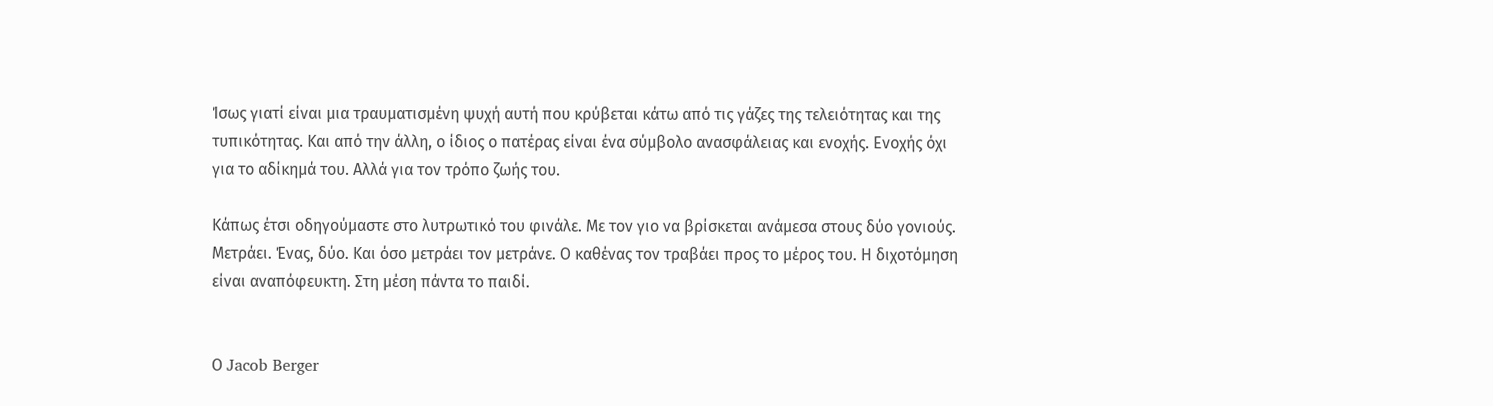Ίσως γιατί είναι μια τραυματισμένη ψυχή αυτή που κρύβεται κάτω από τις γάζες της τελειότητας και της τυπικότητας. Και από την άλλη, ο ίδιος ο πατέρας είναι ένα σύμβολο ανασφάλειας και ενοχής. Ενοχής όχι για το αδίκημά του. Αλλά για τον τρόπο ζωής του.

Κάπως έτσι οδηγούμαστε στο λυτρωτικό του φινάλε. Με τον γιο να βρίσκεται ανάμεσα στους δύο γονιούς. Μετράει. Ένας, δύο. Και όσο μετράει τον μετράνε. Ο καθένας τον τραβάει προς το μέρος του. Η διχοτόμηση είναι αναπόφευκτη. Στη μέση πάντα το παιδί.


Ο Jacob Berger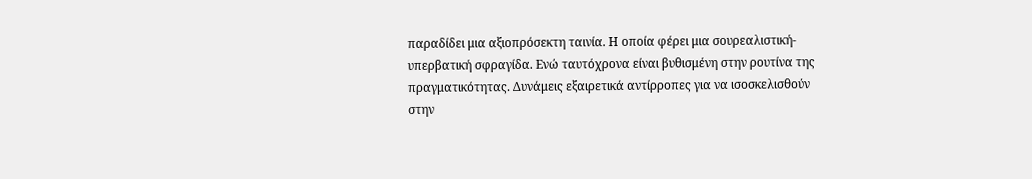παραδίδει μια αξιοπρόσεκτη ταινία. Η οποία φέρει μια σουρεαλιστική-υπερβατική σφραγίδα. Ενώ ταυτόχρονα είναι βυθισμένη στην ρουτίνα της πραγματικότητας. Δυνάμεις εξαιρετικά αντίρροπες για να ισοσκελισθούν στην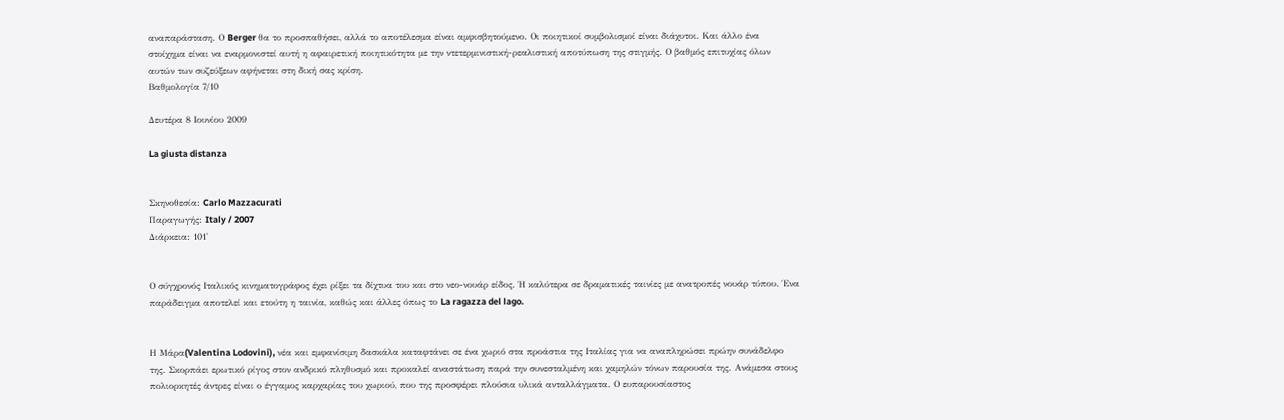αναπαράσταση. Ο Berger θα το προσπαθήσει, αλλά το αποτέλεσμα είναι αμφισβητούμενο. Οι ποιητικοί συμβολισμοί είναι διάχυτοι. Και άλλο ένα στοίχημα είναι να εναρμονιστεί αυτή η αφαιρετική ποιητικότητα με την ντετερμινιστική-ρεαλιστική αποτύπωση της στιγμής. Ο βαθμός επιτυχίας όλων αυτών των συζεύξεων αφήνεται στη δική σας κρίση.
Βαθμολογία 7/10

Δευτέρα 8 Ιουνίου 2009

La giusta distanza


Σκηνοθεσία: Carlo Mazzacurati
Παραγωγής: Italy / 2007
Διάρκεια: 101'


Ο σύγχρονός Ιταλικός κινηματογράφος έχει ρίξει τα δίχτυα του και στο νεο-νουάρ είδος. Ή καλύτερα σε δραματικές ταινίες με ανατροπές νουάρ τύπου. Ένα παράδειγμα αποτελεί και ετούτη η ταινία, καθώς και άλλες όπως το La ragazza del lago.


Η Mάρα(Valentina Lodovini), νέα και εμφανίσιμη δασκάλα καταφτάνει σε ένα χωριό στα προάστια της Ιταλίας για να αναπληρώσει πρώην συνάδελφο της. Σκορπάει ερωτικό ρίγος στον ανδρικό πληθυσμό και προκαλεί αναστάτωση παρά την συνεσταλμένη και χαμηλών τόνων παρουσία της. Ανάμεσα στους πολιορκητές άντρες είναι ο έγγαμος καρχαρίας του χωριού, που της προσφέρει πλούσια υλικά ανταλλάγματα. Ο ευπαρουσίαστος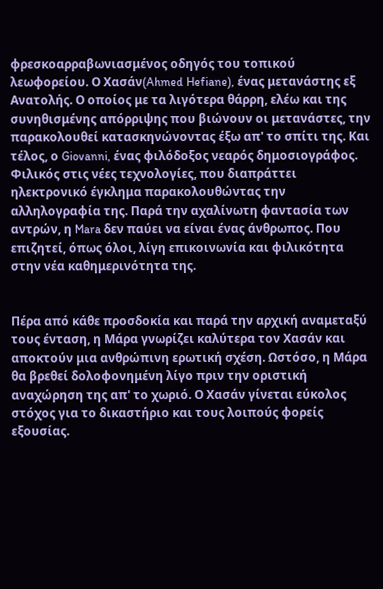φρεσκοαρραβωνιασμένος οδηγός του τοπικού λεωφορείου. Ο Χασάν(Ahmed Hefiane), ένας μετανάστης εξ Ανατολής. Ο οποίος με τα λιγότερα θάρρη, ελέω και της συνηθισμένης απόρριψης που βιώνουν οι μετανάστες, την παρακολουθεί κατασκηνώνοντας έξω απ' το σπίτι της. Και τέλος, ο Giovanni, ένας φιλόδοξος νεαρός δημοσιογράφος. Φιλικός στις νέες τεχνολογίες, που διαπράττει ηλεκτρονικό έγκλημα παρακολουθώντας την αλληλογραφία της. Παρά την αχαλίνωτη φαντασία των αντρών, η Mara δεν παύει να είναι ένας άνθρωπος. Που επιζητεί, όπως όλοι, λίγη επικοινωνία και φιλικότητα στην νέα καθημερινότητα της.


Πέρα από κάθε προσδοκία και παρά την αρχική αναμεταξύ τους ένταση, η Μάρα γνωρίζει καλύτερα τον Χασάν και αποκτούν μια ανθρώπινη ερωτική σχέση. Ωστόσο, η Μάρα θα βρεθεί δολοφονημένη λίγο πριν την οριστική αναχώρηση της απ' το χωριό. Ο Χασάν γίνεται εύκολος στόχος για το δικαστήριο και τους λοιπούς φορείς εξουσίας.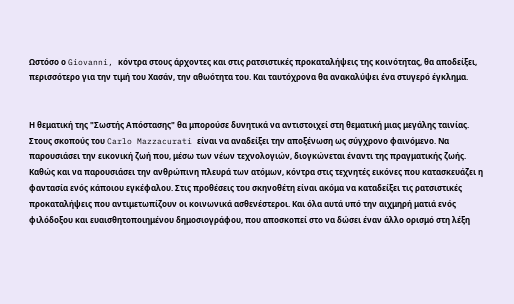Ωστόσο ο Giovanni, κόντρα στους άρχοντες και στις ρατσιστικές προκαταλήψεις της κοινότητας, θα αποδείξει, περισσότερο για την τιμή του Χασάν, την αθωότητα του. Και ταυτόχρονα θα ανακαλύψει ένα στυγερό έγκλημα.


Η θεματική της "Σωστής Απόστασης" θα μπορούσε δυνητικά να αντιστοιχεί στη θεματική μιας μεγάλης ταινίας. Στους σκοπούς του Carlo Mazzacurati είναι να αναδείξει την αποξένωση ως σύγχρονο φαινόμενο. Να παρουσιάσει την εικονική ζωή που, μέσω των νέων τεχνολογιών, διογκώνεται έναντι της πραγματικής ζωής. Καθώς και να παρουσιάσει την ανθρώπινη πλευρά των ατόμων, κόντρα στις τεχνητές εικόνες που κατασκευάζει η φαντασία ενός κάποιου εγκέφαλου. Στις προθέσεις του σκηνοθέτη είναι ακόμα να καταδείξει τις ρατσιστικές προκαταλήψεις που αντιμετωπίζουν οι κοινωνικά ασθενέστεροι. Και όλα αυτά υπό την αιχμηρή ματιά ενός φιλόδοξου και ευαισθητοποιημένου δημοσιογράφου, που αποσκοπεί στο να δώσει έναν άλλο ορισμό στη λέξη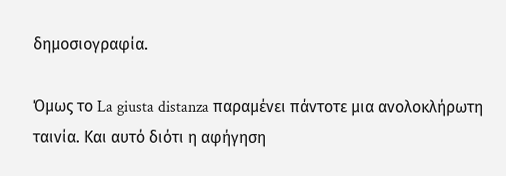δημοσιογραφία.

Όμως το La giusta distanza παραμένει πάντοτε μια ανολοκλήρωτη ταινία. Και αυτό διότι η αφήγηση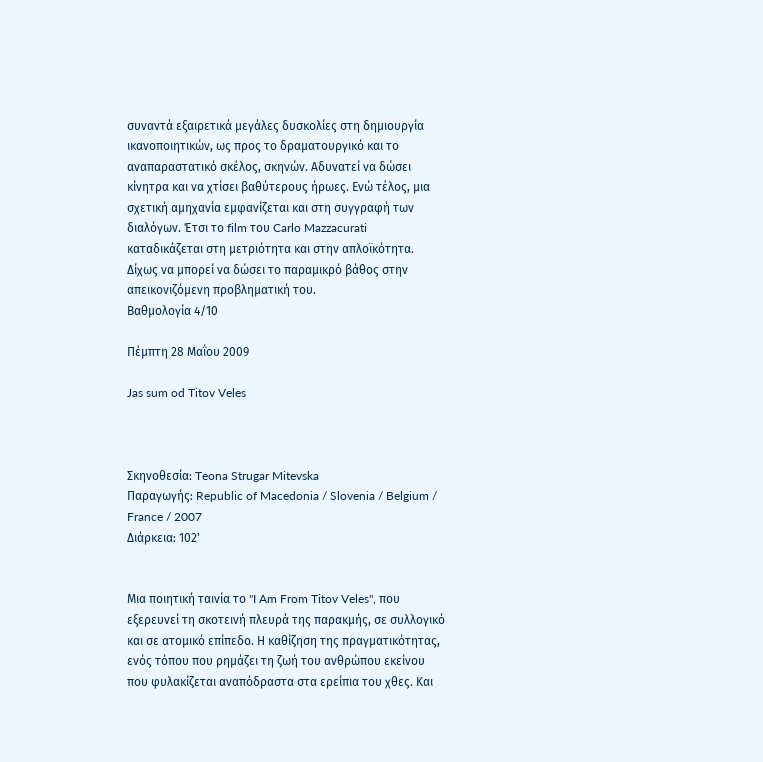συναντά εξαιρετικά μεγάλες δυσκολίες στη δημιουργία ικανοποιητικών, ως προς το δραματουργικό και το αναπαραστατικό σκέλος, σκηνών. Αδυνατεί να δώσει κίνητρα και να χτίσει βαθύτερους ήρωες. Ενώ τέλος, μια σχετική αμηχανία εμφανίζεται και στη συγγραφή των διαλόγων. Έτσι το film του Carlo Mazzacurati καταδικάζεται στη μετριότητα και στην απλοϊκότητα. Δίχως να μπορεί να δώσει το παραμικρό βάθος στην απεικονιζόμενη προβληματική του.
Βαθμολογία 4/10

Πέμπτη 28 Μαΐου 2009

Jas sum od Titov Veles



Σκηνοθεσία: Teona Strugar Mitevska
Παραγωγής: Republic of Macedonia / Slovenia / Belgium / France / 2007
Διάρκεια: 102'


Μια ποιητική ταινία το "I Am From Titov Veles", που εξερευνεί τη σκοτεινή πλευρά της παρακμής, σε συλλογικό και σε ατομικό επίπεδο. Η καθίζηση της πραγματικότητας, ενός τόπου που ρημάζει τη ζωή του ανθρώπου εκείνου που φυλακίζεται αναπόδραστα στα ερείπια του χθες. Και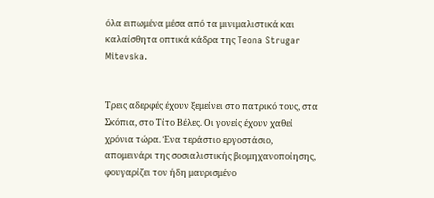όλα ειπωμένα μέσα από τα μινιμαλιστικά και καλαίσθητα οπτικά κάδρα της Teona Strugar Mitevska.


Τρεις αδερφές έχουν ξεμείνει στο πατρικό τους, στα Σκόπια, στο Τίτο Βέλες. Οι γονείς έχουν χαθεί χρόνια τώρα. Ένα τεράστιο εργοστάσιο, απομεινάρι της σοσιαλιστικής βιομηχανοποίησης, φουγαρίζει τον ήδη μαυρισμένο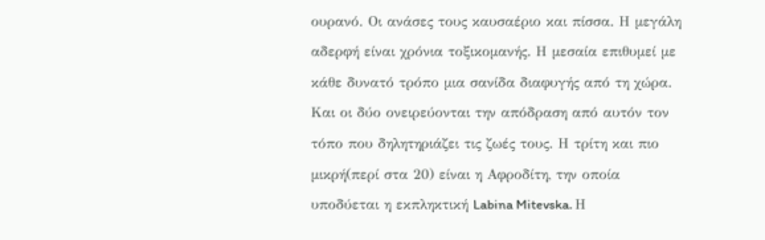ουρανό. Οι ανάσες τους καυσαέριο και πίσσα. Η μεγάλη αδερφή είναι χρόνια τοξικομανής. Η μεσαία επιθυμεί με κάθε δυνατό τρόπο μια σανίδα διαφυγής από τη χώρα. Και οι δύο ονειρεύονται την απόδραση από αυτόν τον τόπο που δηλητηριάζει τις ζωές τους. Η τρίτη και πιο μικρή(περί στα 20) είναι η Αφροδίτη, την οποία υποδύεται η εκπληκτική Labina Mitevska. Η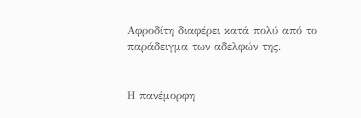Αφροδίτη διαφέρει κατά πολύ από το παράδειγμα των αδελφών της.


Η πανέμορφη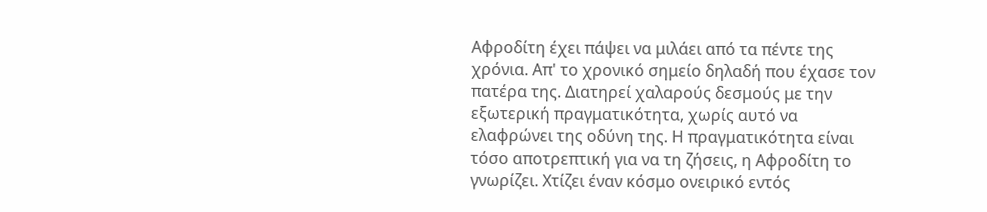Αφροδίτη έχει πάψει να μιλάει από τα πέντε της χρόνια. Απ' το χρονικό σημείο δηλαδή που έχασε τον πατέρα της. Διατηρεί χαλαρούς δεσμούς με την εξωτερική πραγματικότητα, χωρίς αυτό να ελαφρώνει της οδύνη της. Η πραγματικότητα είναι τόσο αποτρεπτική για να τη ζήσεις, η Αφροδίτη το γνωρίζει. Χτίζει έναν κόσμο ονειρικό εντός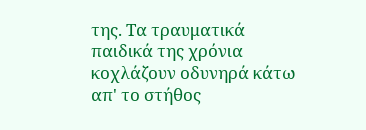της. Τα τραυματικά παιδικά της χρόνια κοχλάζουν οδυνηρά κάτω απ' το στήθος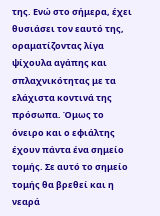της. Ενώ στο σήμερα, έχει θυσιάσει τον εαυτό της, οραματίζοντας λίγα ψίχουλα αγάπης και σπλαχνικότητας με τα ελάχιστα κοντινά της πρόσωπα. Όμως το όνειρο και ο εφιάλτης έχουν πάντα ένα σημείο τομής. Σε αυτό το σημείο τομής θα βρεθεί και η νεαρά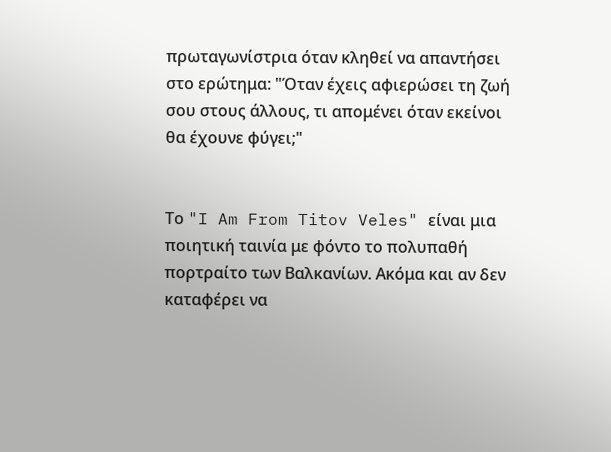πρωταγωνίστρια όταν κληθεί να απαντήσει στο ερώτημα: "Όταν έχεις αφιερώσει τη ζωή σου στους άλλους, τι απομένει όταν εκείνοι θα έχουνε φύγει;"


Το "I Am From Titov Veles" είναι μια ποιητική ταινία με φόντο το πολυπαθή πορτραίτο των Βαλκανίων. Ακόμα και αν δεν καταφέρει να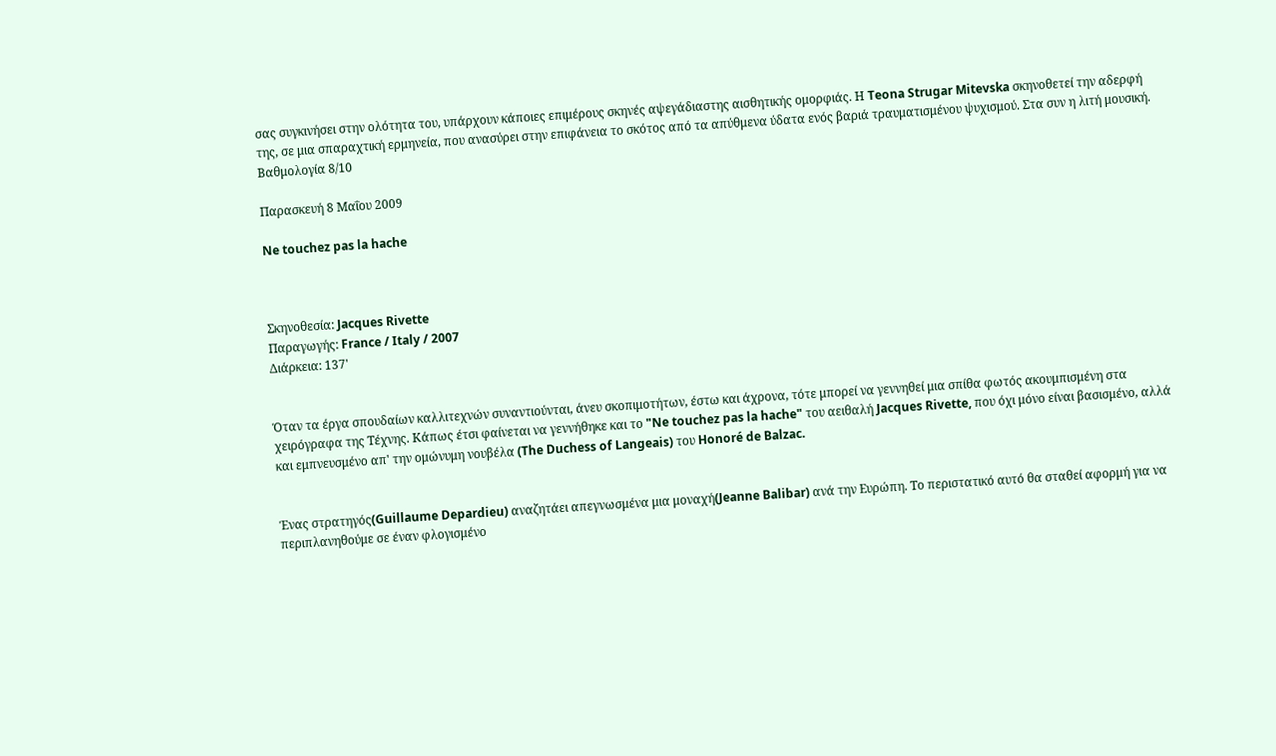σας συγκινήσει στην ολότητα του, υπάρχουν κάποιες επιμέρους σκηνές αψεγάδιαστης αισθητικής ομορφιάς. Η Teona Strugar Mitevska σκηνοθετεί την αδερφή της, σε μια σπαραχτική ερμηνεία, που ανασύρει στην επιφάνεια το σκότος από τα απύθμενα ύδατα ενός βαριά τραυματισμένου ψυχισμού. Στα συν η λιτή μουσική.
Βαθμολογία 8/10

Παρασκευή 8 Μαΐου 2009

Ne touchez pas la hache



Σκηνοθεσία: Jacques Rivette
Παραγωγής: France / Italy / 2007
Διάρκεια: 137'


Όταν τα έργα σπουδαίων καλλιτεχνών συναντιούνται, άνευ σκοπιμοτήτων, έστω και άχρονα, τότε μπορεί να γεννηθεί μια σπίθα φωτός ακουμπισμένη στα χειρόγραφα της Τέχνης. Κάπως έτσι φαίνεται να γεννήθηκε και το "Ne touchez pas la hache" του αειθαλή Jacques Rivette, που όχι μόνο είναι βασισμένο, αλλά και εμπνευσμένο απ' την ομώνυμη νουβέλα (The Duchess of Langeais) του Honoré de Balzac.


Ένας στρατηγός(Guillaume Depardieu) αναζητάει απεγνωσμένα μια μοναχή(Jeanne Balibar) ανά την Ευρώπη. Το περιστατικό αυτό θα σταθεί αφορμή για να περιπλανηθούμε σε έναν φλογισμένο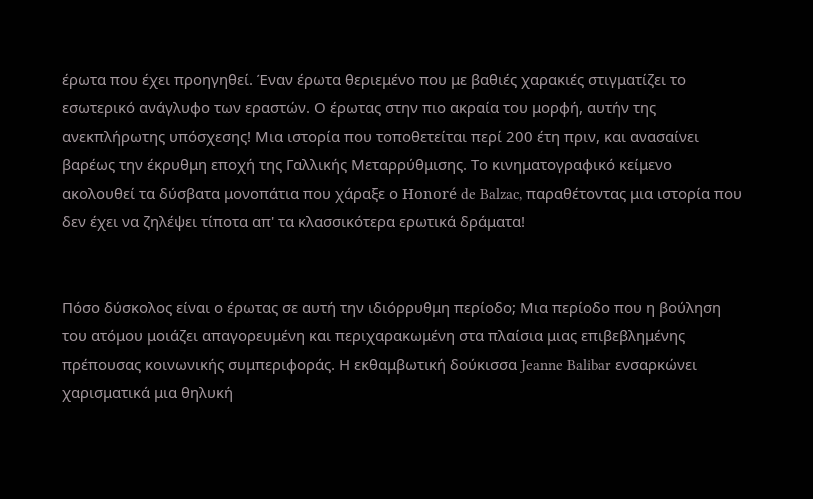έρωτα που έχει προηγηθεί. Έναν έρωτα θεριεμένο που με βαθιές χαρακιές στιγματίζει το εσωτερικό ανάγλυφο των εραστών. Ο έρωτας στην πιο ακραία του μορφή, αυτήν της ανεκπλήρωτης υπόσχεσης! Μια ιστορία που τοποθετείται περί 200 έτη πριν, και ανασαίνει βαρέως την έκρυθμη εποχή της Γαλλικής Μεταρρύθμισης. Το κινηματογραφικό κείμενο ακολουθεί τα δύσβατα μονοπάτια που χάραξε ο Honoré de Balzac, παραθέτοντας μια ιστορία που δεν έχει να ζηλέψει τίποτα απ' τα κλασσικότερα ερωτικά δράματα!


Πόσο δύσκολος είναι ο έρωτας σε αυτή την ιδιόρρυθμη περίοδο; Μια περίοδο που η βούληση του ατόμου μοιάζει απαγορευμένη και περιχαρακωμένη στα πλαίσια μιας επιβεβλημένης πρέπουσας κοινωνικής συμπεριφοράς. Η εκθαμβωτική δούκισσα Jeanne Balibar ενσαρκώνει χαρισματικά μια θηλυκή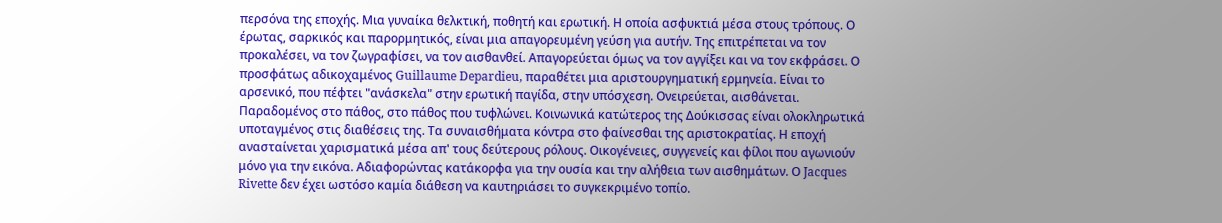περσόνα της εποχής. Μια γυναίκα θελκτική, ποθητή και ερωτική. Η οποία ασφυκτιά μέσα στους τρόπους. Ο έρωτας, σαρκικός και παρορμητικός, είναι μια απαγορευμένη γεύση για αυτήν. Της επιτρέπεται να τον προκαλέσει, να τον ζωγραφίσει, να τον αισθανθεί. Απαγορεύεται όμως να τον αγγίξει και να τον εκφράσει. Ο προσφάτως αδικοχαμένος Guillaume Depardieu, παραθέτει μια αριστουργηματική ερμηνεία. Είναι το αρσενικό, που πέφτει "ανάσκελα" στην ερωτική παγίδα, στην υπόσχεση. Ονειρεύεται, αισθάνεται. Παραδομένος στο πάθος, στο πάθος που τυφλώνει. Κοινωνικά κατώτερος της Δούκισσας είναι ολοκληρωτικά υποταγμένος στις διαθέσεις της. Τα συναισθήματα κόντρα στο φαίνεσθαι της αριστοκρατίας. Η εποχή ανασταίνεται χαρισματικά μέσα απ' τους δεύτερους ρόλους. Οικογένειες, συγγενείς και φίλοι που αγωνιούν μόνο για την εικόνα. Αδιαφορώντας κατάκορφα για την ουσία και την αλήθεια των αισθημάτων. Ο Jacques Rivette δεν έχει ωστόσο καμία διάθεση να καυτηριάσει το συγκεκριμένο τοπίο.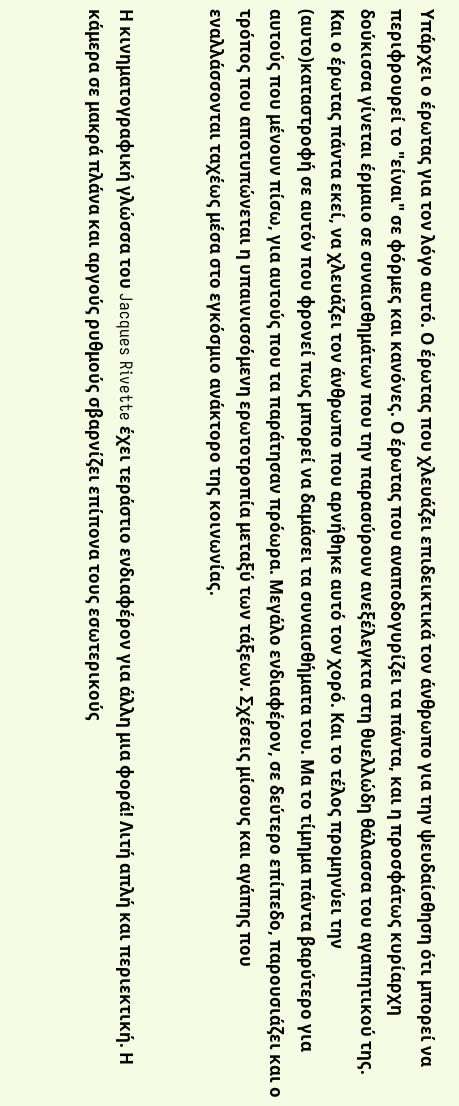Υπάρχει ο έρωτας για τον λόγο αυτό. Ο έρωτας που χλευάζει επιδεικτικά τον άνθρωπο για την ψευδαίσθηση ότι μπορεί να περιφρουρεί το "είναι" σε φόρμες και κανόνες. Ο έρωτας που αναποδογυρίζει τα πάντα, και η προσφάτως κυρίαρχη δούκισσα γίνεται έρμαιο σε συναισθημάτων που την παρασύρουν ανεξέλεγκτα στη θυελλώδη θάλασσα του αγαπητικού της. Και ο έρωτας πάντα εκεί, να χλευάζει τον άνθρωπο που αρνήθηκε αυτό τον χορό. Και το τέλος προμηνύει την (αυτο)καταστροφή σε αυτόν που φρονεί πως μπορεί να δαμάσει τα συναισθήματα του. Μα το τίμημα πάντα βαρύτερο για αυτούς που μένουν πίσω, για αυτούς που τα παράτησαν πρόωρα. Μεγάλο ενδιαφέρον, σε δεύτερο επίπεδο, παρουσιάζει και ο τρόπος που αποτυπώνεται η υπαινισσόμενη ερωτοτροπία μεταξύ των τάξεων. Σχέσεις μίσους και αγάπης που εναλλάσσονται ταχέως μέσα στο εγκόσμιο ανάκτορο της κοινωνίας.


Η κινηματογραφική γλώσσα του Jacques Rivette έχει τεράστιο ενδιαφέρον για άλλη μια φορά! Λιτή απλή και περιεκτική. Η κάμερα σε μακρά πλάνα και αργούς ρυθμούς σβαρνίζει επίπονα τους εσωτερικούς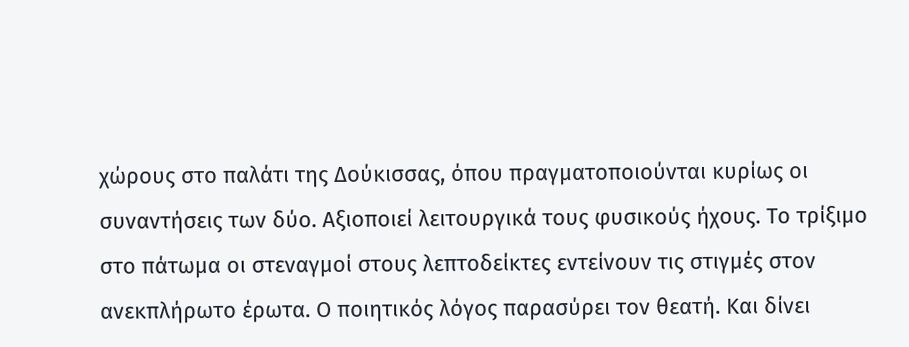χώρους στο παλάτι της Δούκισσας, όπου πραγματοποιούνται κυρίως οι συναντήσεις των δύο. Αξιοποιεί λειτουργικά τους φυσικούς ήχους. Το τρίξιμο στο πάτωμα οι στεναγμοί στους λεπτοδείκτες εντείνουν τις στιγμές στον ανεκπλήρωτο έρωτα. Ο ποιητικός λόγος παρασύρει τον θεατή. Και δίνει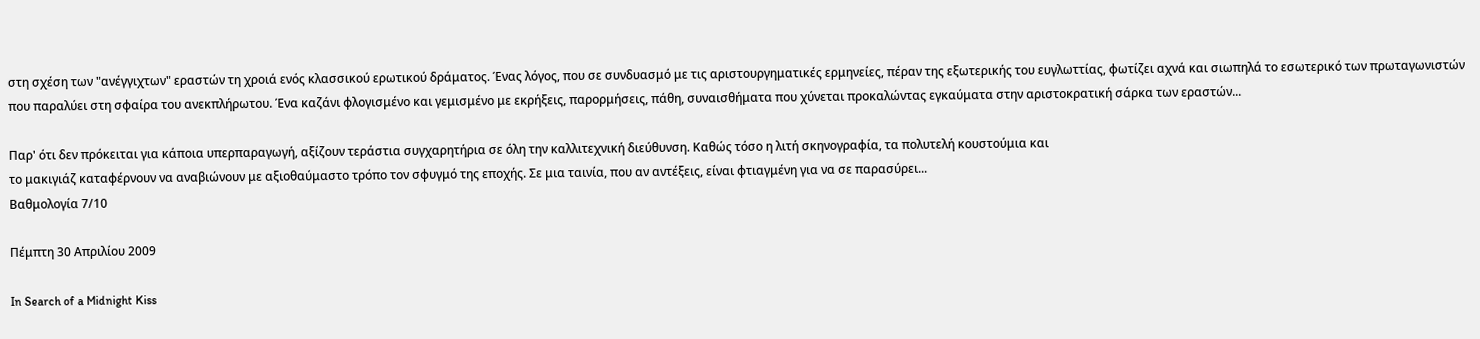στη σχέση των "ανέγγιχτων" εραστών τη χροιά ενός κλασσικού ερωτικού δράματος. Ένας λόγος, που σε συνδυασμό με τις αριστουργηματικές ερμηνείες, πέραν της εξωτερικής του ευγλωττίας, φωτίζει αχνά και σιωπηλά το εσωτερικό των πρωταγωνιστών που παραλύει στη σφαίρα του ανεκπλήρωτου. Ένα καζάνι φλογισμένο και γεμισμένο με εκρήξεις, παρορμήσεις, πάθη, συναισθήματα που χύνεται προκαλώντας εγκαύματα στην αριστοκρατική σάρκα των εραστών...

Παρ' ότι δεν πρόκειται για κάποια υπερπαραγωγή, αξίζουν τεράστια συγχαρητήρια σε όλη την καλλιτεχνική διεύθυνση. Καθώς τόσο η λιτή σκηνογραφία, τα πολυτελή κουστούμια και
το μακιγιάζ καταφέρνουν να αναβιώνουν με αξιοθαύμαστο τρόπο τον σφυγμό της εποχής. Σε μια ταινία, που αν αντέξεις, είναι φτιαγμένη για να σε παρασύρει...
Βαθμολογία 7/10

Πέμπτη 30 Απριλίου 2009

In Search of a Midnight Kiss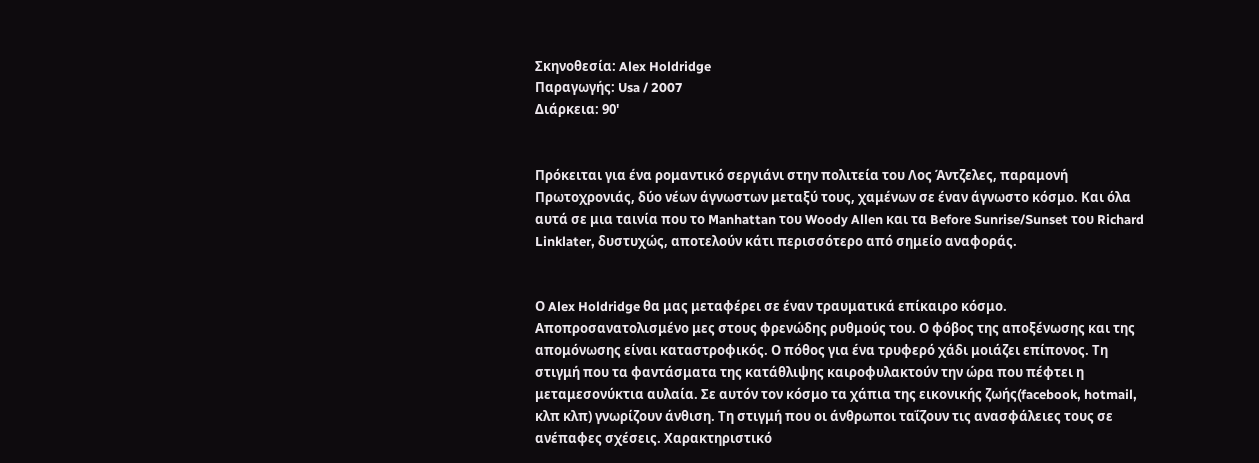Σκηνοθεσία: Alex Holdridge
Παραγωγής: Usa / 2007
Διάρκεια: 90'


Πρόκειται για ένα ρομαντικό σεργιάνι στην πολιτεία του Λος Άντζελες, παραμονή Πρωτοχρονιάς, δύο νέων άγνωστων μεταξύ τους, χαμένων σε έναν άγνωστο κόσμο. Και όλα αυτά σε μια ταινία που το Manhattan του Woody Allen και τα Before Sunrise/Sunset του Richard Linklater, δυστυχώς, αποτελούν κάτι περισσότερο από σημείο αναφοράς.


Ο Alex Holdridge θα μας μεταφέρει σε έναν τραυματικά επίκαιρο κόσμο. Αποπροσανατολισμένο μες στους φρενώδης ρυθμούς του. Ο φόβος της αποξένωσης και της απομόνωσης είναι καταστροφικός. Ο πόθος για ένα τρυφερό χάδι μοιάζει επίπονος. Τη στιγμή που τα φαντάσματα της κατάθλιψης καιροφυλακτούν την ώρα που πέφτει η μεταμεσονύκτια αυλαία. Σε αυτόν τον κόσμο τα χάπια της εικονικής ζωής(facebook, hotmail, κλπ κλπ) γνωρίζουν άνθιση. Τη στιγμή που οι άνθρωποι ταΐζουν τις ανασφάλειες τους σε ανέπαφες σχέσεις. Χαρακτηριστικό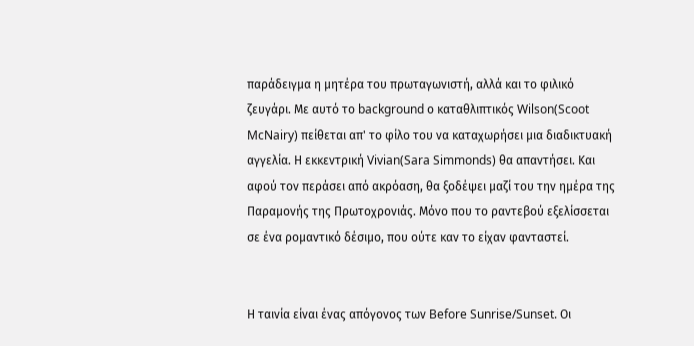παράδειγμα η μητέρα του πρωταγωνιστή, αλλά και το φιλικό ζευγάρι. Με αυτό το background ο καταθλιπτικός Wilson(Scoot McNairy) πείθεται απ' το φίλο του να καταχωρήσει μια διαδικτυακή αγγελία. Η εκκεντρική Vivian(Sara Simmonds) θα απαντήσει. Και αφού τον περάσει από ακρόαση, θα ξοδέψει μαζί του την ημέρα της Παραμονής της Πρωτοχρονιάς. Μόνο που το ραντεβού εξελίσσεται σε ένα ρομαντικό δέσιμο, που ούτε καν το είχαν φανταστεί.


Η ταινία είναι ένας απόγονος των Before Sunrise/Sunset. Οι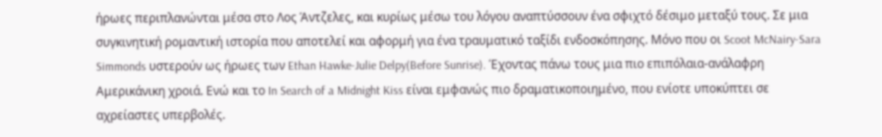ήρωες περιπλανώνται μέσα στο Λος Άντζελες, και κυρίως μέσω του λόγου αναπτύσσουν ένα σφιχτό δέσιμο μεταξύ τους. Σε μια συγκινητική ρομαντική ιστορία που αποτελεί και αφορμή για ένα τραυματικό ταξίδι ενδοσκόπησης. Μόνο που οι Scoot McNairy-Sara Simmonds υστερούν ως ήρωες των Ethan Hawke-Julie Delpy(Before Sunrise). Έχοντας πάνω τους μια πιο επιπόλαια-ανάλαφρη Αμερικάνικη χροιά. Ενώ και το In Search of a Midnight Kiss είναι εμφανώς πιο δραματικοποιημένο, που ενίοτε υποκύπτει σε αχρείαστες υπερβολές.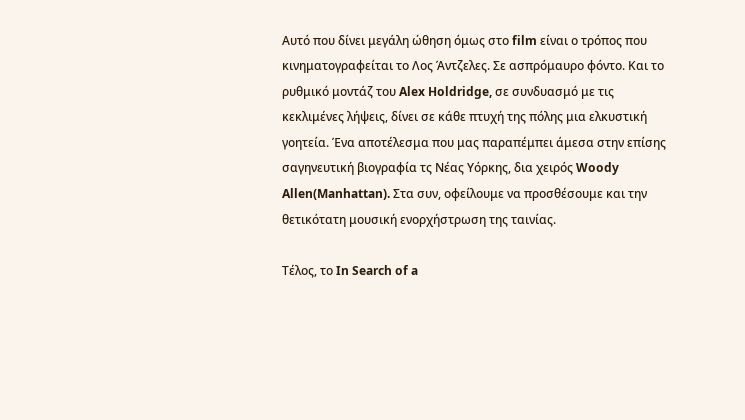Αυτό που δίνει μεγάλη ώθηση όμως στο film είναι ο τρόπος που κινηματογραφείται το Λος Άντζελες. Σε ασπρόμαυρο φόντο. Και το ρυθμικό μοντάζ του Alex Holdridge, σε συνδυασμό με τις κεκλιμένες λήψεις, δίνει σε κάθε πτυχή της πόλης μια ελκυστική γοητεία. Ένα αποτέλεσμα που μας παραπέμπει άμεσα στην επίσης σαγηνευτική βιογραφία τς Νέας Υόρκης, δια χειρός Woody Allen(Manhattan). Στα συν, οφείλουμε να προσθέσουμε και την θετικότατη μουσική ενορχήστρωση της ταινίας.

Τέλος, το In Search of a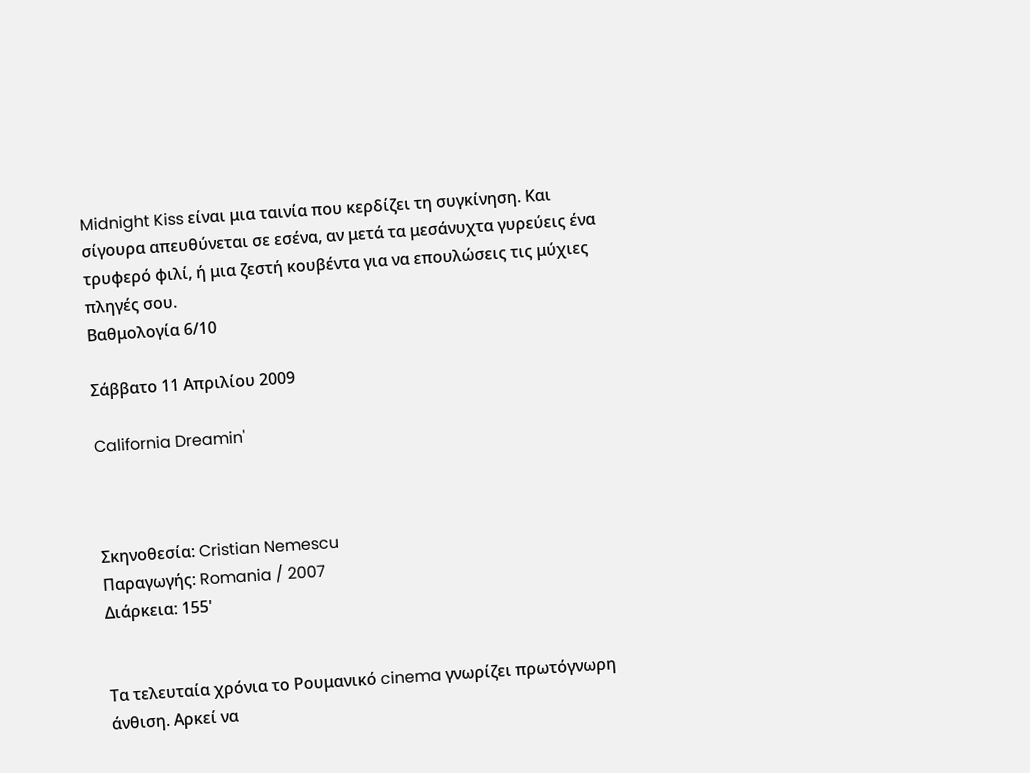Midnight Kiss είναι μια ταινία που κερδίζει τη συγκίνηση. Και σίγουρα απευθύνεται σε εσένα, αν μετά τα μεσάνυχτα γυρεύεις ένα τρυφερό φιλί, ή μια ζεστή κουβέντα για να επουλώσεις τις μύχιες πληγές σου.
Βαθμολογία 6/10

Σάββατο 11 Απριλίου 2009

California Dreamin'



Σκηνοθεσία: Cristian Nemescu
Παραγωγής: Romania / 2007
Διάρκεια: 155'


Τα τελευταία χρόνια το Ρουμανικό cinema γνωρίζει πρωτόγνωρη άνθιση. Αρκεί να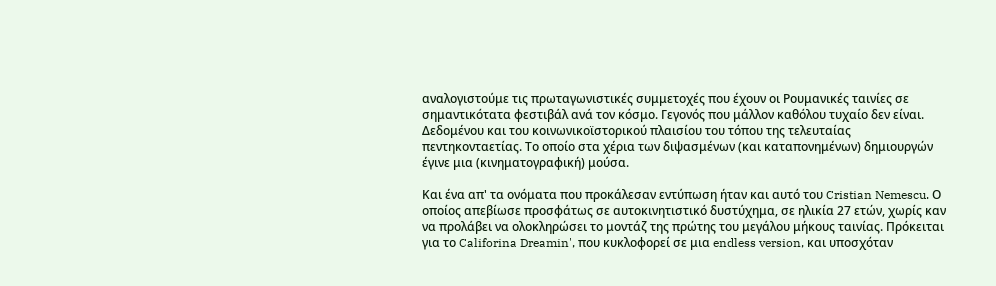αναλογιστούμε τις πρωταγωνιστικές συμμετοχές που έχουν οι Ρουμανικές ταινίες σε σημαντικότατα φεστιβάλ ανά τον κόσμο. Γεγονός που μάλλον καθόλου τυχαίο δεν είναι. Δεδομένου και του κοινωνικοϊστορικού πλαισίου του τόπου της τελευταίας πεντηκονταετίας. Το οποίο στα χέρια των διψασμένων (και καταπονημένων) δημιουργών έγινε μια (κινηματογραφική) μούσα.

Και ένα απ' τα ονόματα που προκάλεσαν εντύπωση ήταν και αυτό του Cristian Nemescu. Ο οποίος απεβίωσε προσφάτως σε αυτοκινητιστικό δυστύχημα, σε ηλικία 27 ετών, χωρίς καν να προλάβει να ολοκληρώσει το μοντάζ της πρώτης του μεγάλου μήκους ταινίας. Πρόκειται για το Califorina Dreamin', που κυκλοφορεί σε μια endless version, και υποσχόταν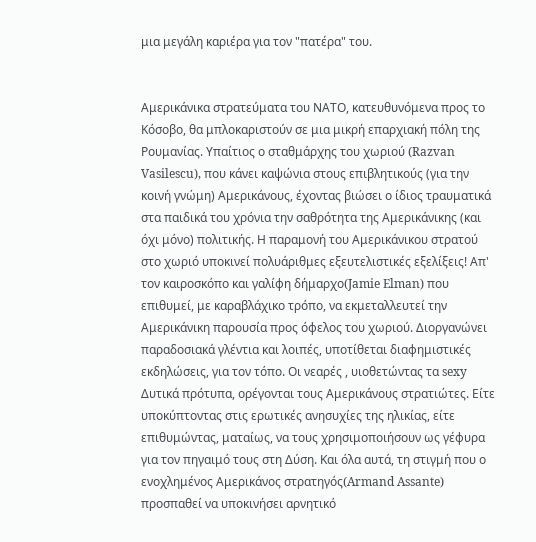μια μεγάλη καριέρα για τον "πατέρα" του.


Αμερικάνικα στρατεύματα του ΝΑΤΟ, κατευθυνόμενα προς το Κόσοβο, θα μπλοκαριστούν σε μια μικρή επαρχιακή πόλη της Ρουμανίας. Υπαίτιος ο σταθμάρχης του χωριού (Razvan Vasilescu), που κάνει καψώνια στους επιβλητικούς (για την κοινή γνώμη) Αμερικάνους, έχοντας βιώσει ο ίδιος τραυματικά στα παιδικά του χρόνια την σαθρότητα της Αμερικάνικης (και όχι μόνο) πολιτικής. Η παραμονή του Αμερικάνικου στρατού στο χωριό υποκινεί πολυάριθμες εξευτελιστικές εξελίξεις! Απ' τον καιροσκόπο και γαλίφη δήμαρχο(Jamie Elman) που επιθυμεί, με καραβλάχικο τρόπο, να εκμεταλλευτεί την Αμερικάνικη παρουσία προς όφελος του χωριού. Διοργανώνει παραδοσιακά γλέντια και λοιπές, υποτίθεται διαφημιστικές εκδηλώσεις, για τον τόπο. Οι νεαρές , υιοθετώντας τα sexy Δυτικά πρότυπα, ορέγονται τους Αμερικάνους στρατιώτες. Είτε υποκύπτοντας στις ερωτικές ανησυχίες της ηλικίας, είτε επιθυμώντας, ματαίως, να τους χρησιμοποιήσουν ως γέφυρα για τον πηγαιμό τους στη Δύση. Και όλα αυτά, τη στιγμή που ο ενοχλημένος Αμερικάνος στρατηγός(Armand Assante) προσπαθεί να υποκινήσει αρνητικό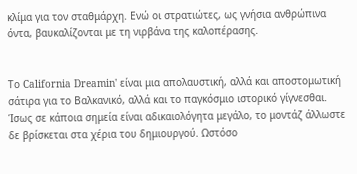κλίμα για τον σταθμάρχη. Ενώ οι στρατιώτες, ως γνήσια ανθρώπινα όντα, βαυκαλίζονται με τη νιρβάνα της καλοπέρασης.


Το California Dreamin' είναι μια απολαυστική, αλλά και αποστομωτική σάτιρα για το Βαλκανικό, αλλά και το παγκόσμιο ιστορικό γίγνεσθαι. Ίσως σε κάποια σημεία είναι αδικαιολόγητα μεγάλο, το μοντάζ άλλωστε δε βρίσκεται στα χέρια του δημιουργού. Ωστόσο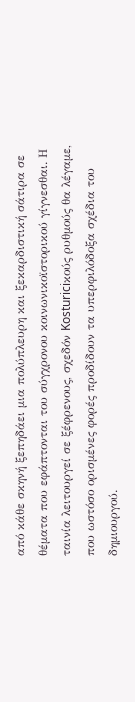από κάθε σκηνή ξεπηδάει μια πολύπλευρη και ξεκαρδιστική σάτιρα σε θέματα που εφάπτονται του σύγχρονου κοινωνικοϊστορικού γίγνεσθαι. Η ταινία λειτουργεί σε ξέφρενους, σχεδόν Kosturiciκούς ρυθμούς θα λέγαμε, που ωστόσο ορισμένες φορές προδίδουν τα υπερφιλόδοξα σχέδια του δημιουργού.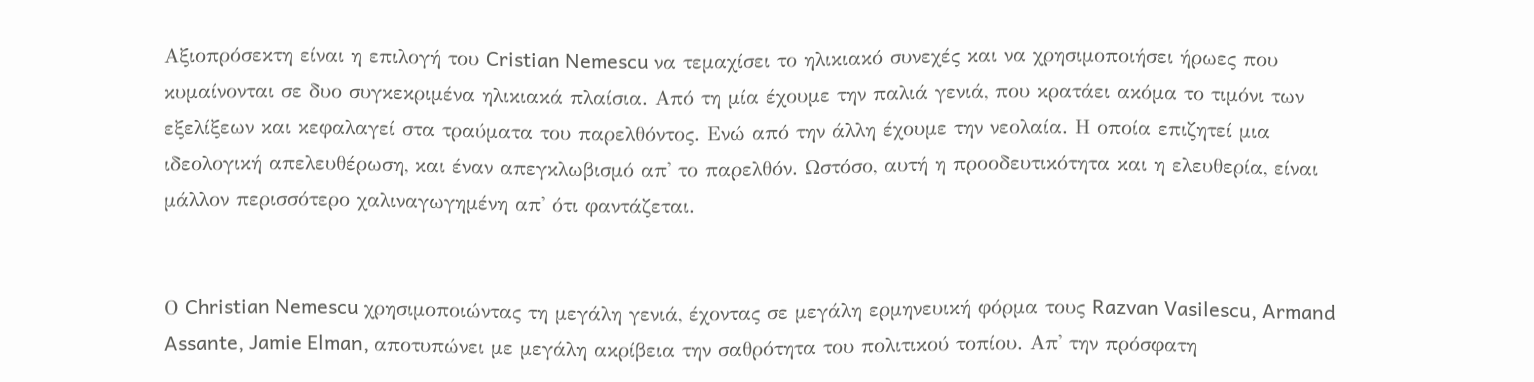Αξιοπρόσεκτη είναι η επιλογή του Cristian Nemescu να τεμαχίσει το ηλικιακό συνεχές και να χρησιμοποιήσει ήρωες που κυμαίνονται σε δυο συγκεκριμένα ηλικιακά πλαίσια. Από τη μία έχουμε την παλιά γενιά, που κρατάει ακόμα το τιμόνι των εξελίξεων και κεφαλαγεί στα τραύματα του παρελθόντος. Ενώ από την άλλη έχουμε την νεολαία. Η οποία επιζητεί μια ιδεολογική απελευθέρωση, και έναν απεγκλωβισμό απ' το παρελθόν. Ωστόσο, αυτή η προοδευτικότητα και η ελευθερία, είναι μάλλον περισσότερο χαλιναγωγημένη απ' ότι φαντάζεται.


Ο Christian Nemescu χρησιμοποιώντας τη μεγάλη γενιά, έχοντας σε μεγάλη ερμηνευική φόρμα τους Razvan Vasilescu, Armand Assante, Jamie Elman, αποτυπώνει με μεγάλη ακρίβεια την σαθρότητα του πολιτικού τοπίου. Απ' την πρόσφατη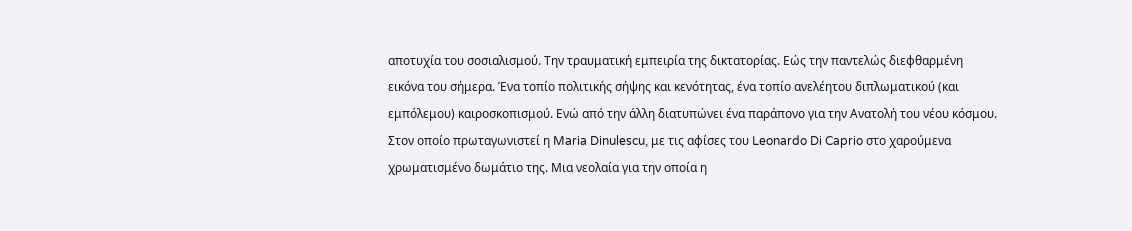αποτυχία του σοσιαλισμού. Την τραυματική εμπειρία της δικτατορίας. Εώς την παντελώς διεφθαρμένη εικόνα του σήμερα. Ένα τοπίο πολιτικής σήψης και κενότητας, ένα τοπίο ανελέητου διπλωματικού (και εμπόλεμου) καιροσκοπισμού. Ενώ από την άλλη διατυπώνει ένα παράπονο για την Ανατολή του νέου κόσμου. Στον οποίο πρωταγωνιστεί η Maria Dinulescu, με τις αφίσες του Leonardo Di Caprio στο χαρούμενα χρωματισμένο δωμάτιο της. Μια νεολαία για την οποία η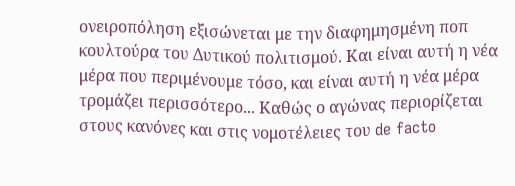ονειροπόληση εξισώνεται με την διαφημησμένη ποπ κουλτούρα του Δυτικού πολιτισμού. Και είναι αυτή η νέα μέρα που περιμένουμε τόσο, και είναι αυτή η νέα μέρα τρομάζει περισσότερο... Καθώς ο αγώνας περιορίζεται στους κανόνες και στις νομοτέλειες του de facto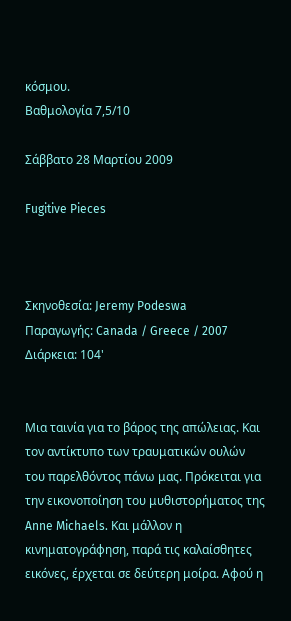κόσμου.
Βαθμολογία 7,5/10

Σάββατο 28 Μαρτίου 2009

Fugitive Pieces



Σκηνοθεσία: Jeremy Podeswa
Παραγωγής: Canada / Greece / 2007
Διάρκεια: 104'


Μια ταινία για το βάρος της απώλειας. Και τον αντίκτυπο των τραυματικών ουλών του παρελθόντος πάνω μας. Πρόκειται για την εικονοποίηση του μυθιστορήματος της Anne Michaels. Και μάλλον η κινηματογράφηση, παρά τις καλαίσθητες εικόνες, έρχεται σε δεύτερη μοίρα. Αφού η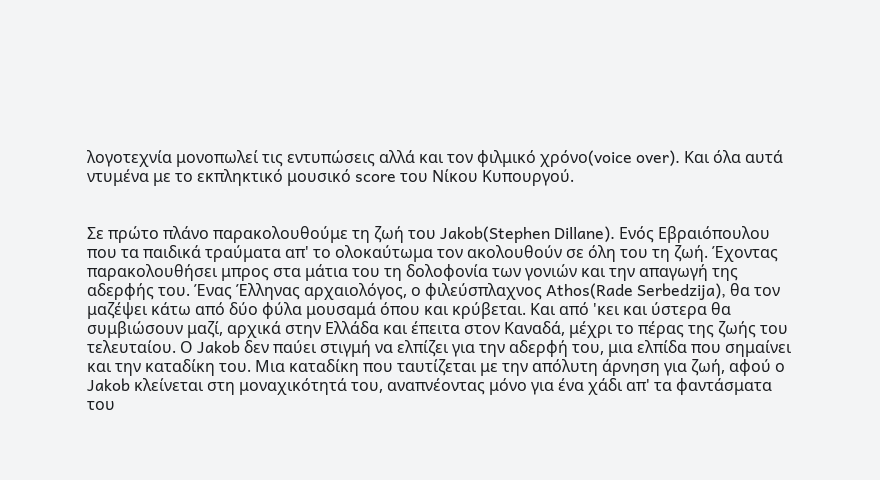λογοτεχνία μονοπωλεί τις εντυπώσεις αλλά και τον φιλμικό χρόνο(voice over). Και όλα αυτά ντυμένα με το εκπληκτικό μουσικό score του Νίκου Κυπουργού.


Σε πρώτο πλάνο παρακολουθούμε τη ζωή του Jakob(Stephen Dillane). Ενός Εβραιόπουλου που τα παιδικά τραύματα απ' το ολοκαύτωμα τον ακολουθούν σε όλη του τη ζωή. Έχοντας παρακολουθήσει μπρος στα μάτια του τη δολοφονία των γονιών και την απαγωγή της αδερφής του. Ένας Έλληνας αρχαιολόγος, ο φιλεύσπλαχνος Athos(Rade Serbedzija), θα τον μαζέψει κάτω από δύο φύλα μουσαμά όπου και κρύβεται. Και από 'κει και ύστερα θα συμβιώσουν μαζί, αρχικά στην Ελλάδα και έπειτα στον Καναδά, μέχρι το πέρας της ζωής του τελευταίου. Ο Jakob δεν παύει στιγμή να ελπίζει για την αδερφή του, μια ελπίδα που σημαίνει και την καταδίκη του. Μια καταδίκη που ταυτίζεται με την απόλυτη άρνηση για ζωή, αφού ο Jakob κλείνεται στη μοναχικότητά του, αναπνέοντας μόνο για ένα χάδι απ' τα φαντάσματα του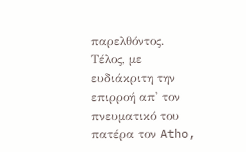παρελθόντος. Τέλος, με ευδιάκριτη την επιρροή απ' τον πνευματικό του πατέρα τον Atho,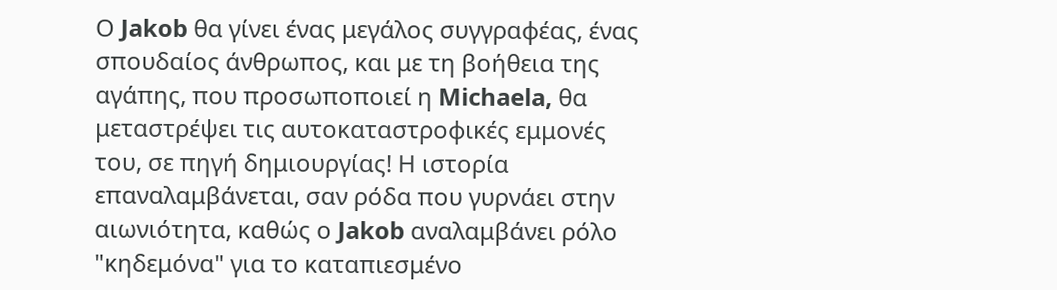Ο Jakob θα γίνει ένας μεγάλος συγγραφέας, ένας σπουδαίος άνθρωπος, και με τη βοήθεια της αγάπης, που προσωποποιεί η Michaela, θα μεταστρέψει τις αυτοκαταστροφικές εμμονές του, σε πηγή δημιουργίας! Η ιστορία επαναλαμβάνεται, σαν ρόδα που γυρνάει στην αιωνιότητα, καθώς ο Jakob αναλαμβάνει ρόλο "κηδεμόνα" για το καταπιεσμένο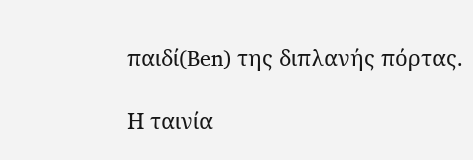παιδί(Ben) της διπλανής πόρτας.

Η ταινία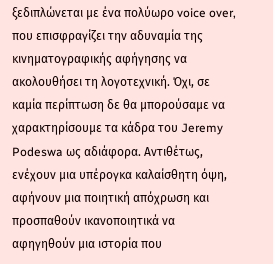ξεδιπλώνεται με ένα πολύωρο voice over, που επισφραγίζει την αδυναμία της κινηματογραφικής αφήγησης να ακολουθήσει τη λογοτεχνική. Όχι, σε καμία περίπτωση δε θα μπορούσαμε να χαρακτηρίσουμε τα κάδρα του Jeremy Podeswa ως αδιάφορα. Αντιθέτως, ενέχουν μια υπέρογκα καλαίσθητη όψη, αφήνουν μια ποιητική απόχρωση και προσπαθούν ικανοποιητικά να αφηγηθούν μια ιστορία που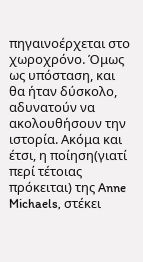πηγαινοέρχεται στο χωροχρόνο. Όμως ως υπόσταση, και θα ήταν δύσκολο, αδυνατούν να ακολουθήσουν την ιστορία. Ακόμα και έτσι, η ποίηση(γιατί περί τέτοιας πρόκειται) της Anne Michaels, στέκει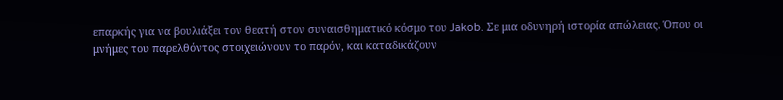επαρκής για να βουλιάξει τον θεατή στον συναισθηματικό κόσμο του Jakob. Σε μια οδυνηρή ιστορία απώλειας. Όπου οι μνήμες του παρελθόντος στοιχειώνουν το παρόν, και καταδικάζουν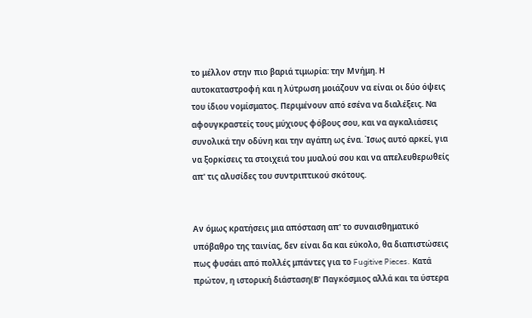το μέλλον στην πιο βαριά τιμωρία: την Μνήμη. Η αυτοκαταστροφή και η λύτρωση μοιάζουν να είναι οι δύο όψεις του ίδιου νομίσματος. Περιμένουν από εσένα να διαλέξεις. Να αφουγκραστείς τους μύχιους φόβους σου, και να αγκαλιάσεις συνολικά την οδύνη και την αγάπη ως ένα. Ίσως αυτό αρκεί, για να ξορκίσεις τα στοιχειά του μυαλού σου και να απελευθερωθείς απ' τις αλυσίδες του συντριπτικού σκότους.


Αν όμως κρατήσεις μια απόσταση απ' το συναισθηματικό υπόβαθρο της ταινίας, δεν είναι δα και εύκολο, θα διαπιστώσεις πως φυσάει από πολλές μπάντες για το Fugitive Pieces. Κατά πρώτον, η ιστορική διάσταση(Β' Παγκόσμιος αλλά και τα ύστερα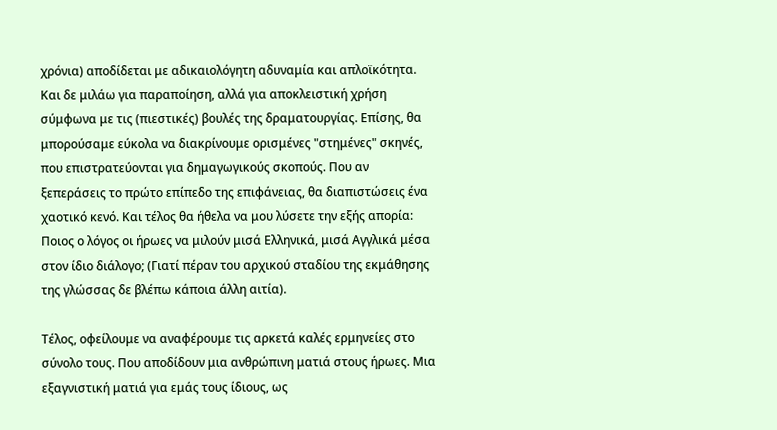χρόνια) αποδίδεται με αδικαιολόγητη αδυναμία και απλοϊκότητα. Και δε μιλάω για παραποίηση, αλλά για αποκλειστική χρήση σύμφωνα με τις (πιεστικές) βουλές της δραματουργίας. Επίσης, θα μπορούσαμε εύκολα να διακρίνουμε ορισμένες "στημένες" σκηνές, που επιστρατεύονται για δημαγωγικούς σκοπούς. Που αν ξεπεράσεις το πρώτο επίπεδο της επιφάνειας, θα διαπιστώσεις ένα χαοτικό κενό. Και τέλος θα ήθελα να μου λύσετε την εξής απορία: Ποιος ο λόγος οι ήρωες να μιλούν μισά Ελληνικά, μισά Αγγλικά μέσα στον ίδιο διάλογο; (Γιατί πέραν του αρχικού σταδίου της εκμάθησης της γλώσσας δε βλέπω κάποια άλλη αιτία).

Τέλος, οφείλουμε να αναφέρουμε τις αρκετά καλές ερμηνείες στο σύνολο τους. Που αποδίδουν μια ανθρώπινη ματιά στους ήρωες. Μια εξαγνιστική ματιά για εμάς τους ίδιους, ως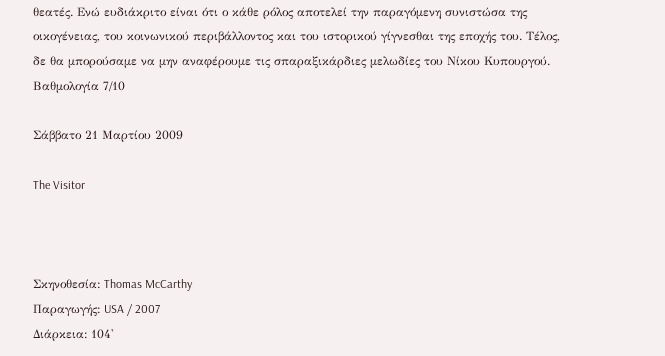θεατές. Ενώ ευδιάκριτο είναι ότι ο κάθε ρόλος αποτελεί την παραγόμενη συνιστώσα της οικογένειας, του κοινωνικού περιβάλλοντος και του ιστορικού γίγνεσθαι της εποχής του. Τέλος, δε θα μπορούσαμε να μην αναφέρουμε τις σπαραξικάρδιες μελωδίες του Νίκου Κυπουργού.
Βαθμολογία 7/10

Σάββατο 21 Μαρτίου 2009

The Visitor



Σκηνοθεσία: Thomas McCarthy
Παραγωγής: USA / 2007
Διάρκεια: 104'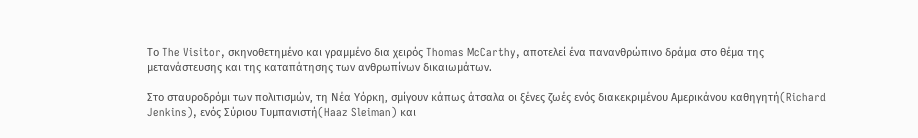Το The Visitor, σκηνοθετημένο και γραμμένο δια χειρός Thomas McCarthy, αποτελεί ένα πανανθρώπινο δράμα στο θέμα της μετανάστευσης και της καταπάτησης των ανθρωπίνων δικαιωμάτων.

Στο σταυροδρόμι των πολιτισμών, τη Νέα Υόρκη, σμίγουν κάπως άτσαλα οι ξένες ζωές ενός διακεκριμένου Αμερικάνου καθηγητή(Richard Jenkins), ενός Σύριου Τυμπανιστή(Haaz Sleiman) και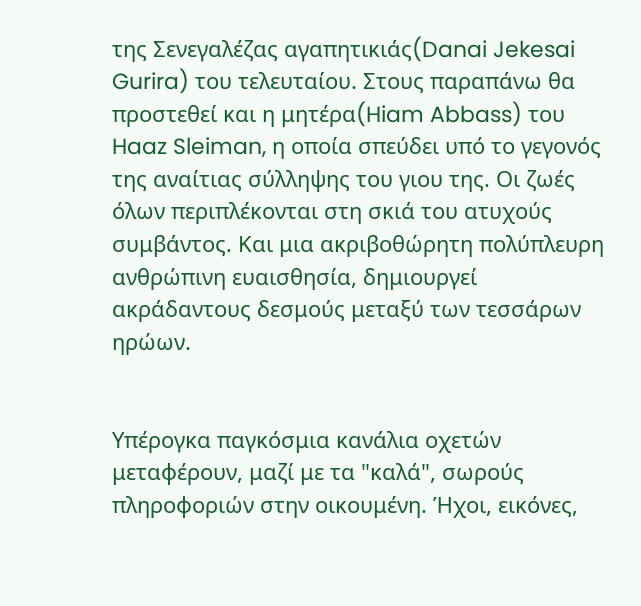της Σενεγαλέζας αγαπητικιάς(Danai Jekesai Gurira) του τελευταίου. Στους παραπάνω θα προστεθεί και η μητέρα(Hiam Abbass) του Haaz Sleiman, η οποία σπεύδει υπό το γεγονός της αναίτιας σύλληψης του γιου της. Οι ζωές όλων περιπλέκονται στη σκιά του ατυχούς συμβάντος. Και μια ακριβοθώρητη πολύπλευρη ανθρώπινη ευαισθησία, δημιουργεί ακράδαντους δεσμούς μεταξύ των τεσσάρων ηρώων.


Υπέρογκα παγκόσμια κανάλια οχετών μεταφέρουν, μαζί με τα "καλά", σωρούς πληροφοριών στην οικουμένη. Ήχοι, εικόνες,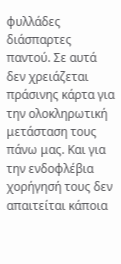φυλλάδες διάσπαρτες παντού. Σε αυτά δεν χρειάζεται πράσινης κάρτα για την ολοκληρωτική μετάσταση τους πάνω μας. Και για την ενδοφλέβια χορήγησή τους δεν απαιτείται κάποια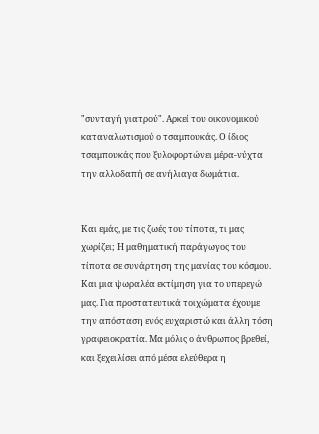"συνταγή γιατρού". Αρκεί του οικονομικού καταναλωτισμού ο τσαμπουκάς. Ο ίδιος τσαμπουκάς που ξυλοφορτώνει μέρα-νύχτα την αλλοδαπή σε ανήλιαγα δωμάτια.


Και εμάς, με τις ζωές του τίποτα, τι μας χωρίζει; Η μαθηματική παράγωγος του τίποτα σε συνάρτηση της μανίας του κόσμου. Και μια ψωραλέα εκτίμηση για το υπερεγώ μας. Για προστατευτικά τοιχώματα έχουμε την απόσταση ενός ευχαριστώ και άλλη τόση γραφειοκρατία. Μα μόλις ο άνθρωπος βρεθεί, και ξεχειλίσει από μέσα ελεύθερα η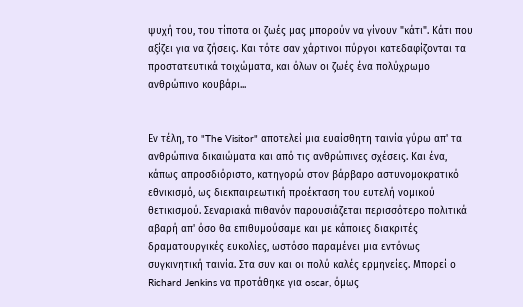ψυχή του, του τίποτα οι ζωές μας μπορούν να γίνουν "κάτι". Κάτι που αξίζει για να ζήσεις. Και τότε σαν χάρτινοι πύργοι κατεδαφίζονται τα προστατευτικά τοιχώματα, και όλων οι ζωές ένα πολύχρωμο ανθρώπινο κουβάρι...


Εν τέλη, το "The Visitor" αποτελεί μια ευαίσθητη ταινία γύρω απ' τα ανθρώπινα δικαιώματα και από τις ανθρώπινες σχέσεις. Και ένα, κάπως απροσδιόριστο, κατηγορώ στον βάρβαρο αστυνομοκρατικό εθνικισμό, ως διεκπαιρεωτική προέκταση του ευτελή νομικού θετικισμού. Σεναριακά πιθανόν παρουσιάζεται περισσότερο πολιτικά αβαρή απ' όσο θα επιθυμούσαμε και με κάποιες διακριτές δραματουργικές ευκολίες, ωστόσο παραμένει μια εντόνως συγκινητική ταινία. Στα συν και οι πολύ καλές ερμηνείες. Μπορεί ο Richard Jenkins να προτάθηκε για oscar, όμως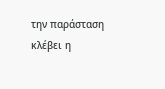την παράσταση κλέβει η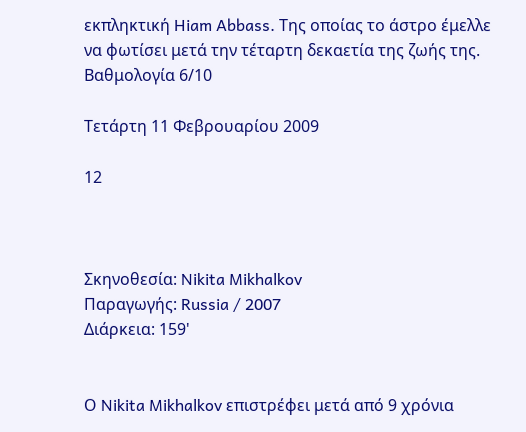εκπληκτική Hiam Abbass. Της οποίας το άστρο έμελλε να φωτίσει μετά την τέταρτη δεκαετία της ζωής της.
Βαθμολογία 6/10

Τετάρτη 11 Φεβρουαρίου 2009

12



Σκηνοθεσία: Nikita Mikhalkov
Παραγωγής: Russia / 2007
Διάρκεια: 159'


Ο Nikita Mikhalkov επιστρέφει μετά από 9 χρόνια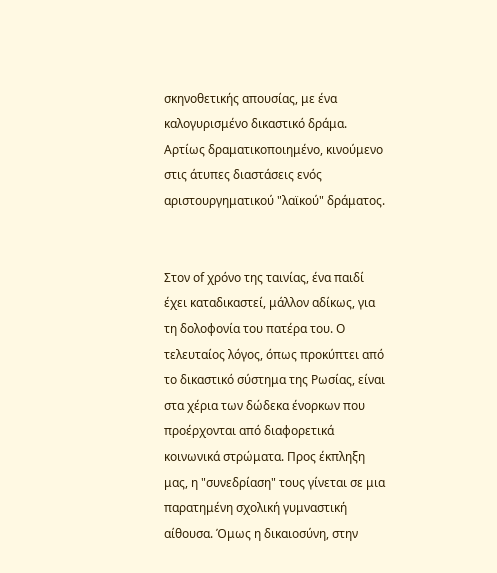σκηνοθετικής απουσίας, με ένα καλογυρισμένο δικαστικό δράμα. Αρτίως δραματικοποιημένο, κινούμενο στις άτυπες διαστάσεις ενός αριστουργηματικού "λαϊκού" δράματος.


Στον of χρόνο της ταινίας, ένα παιδί έχει καταδικαστεί, μάλλον αδίκως, για τη δολοφονία του πατέρα του. Ο τελευταίος λόγος, όπως προκύπτει από το δικαστικό σύστημα της Ρωσίας, είναι στα χέρια των δώδεκα ένορκων που προέρχονται από διαφορετικά κοινωνικά στρώματα. Προς έκπληξη μας, η "συνεδρίαση" τους γίνεται σε μια παρατημένη σχολική γυμναστική αίθουσα. Όμως η δικαιοσύνη, στην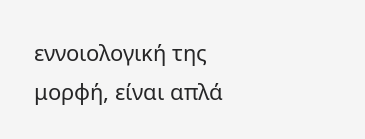εννοιολογική της μορφή, είναι απλά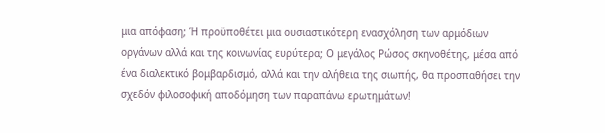μια απόφαση; Ή προϋποθέτει μια ουσιαστικότερη ενασχόληση των αρμόδιων οργάνων αλλά και της κοινωνίας ευρύτερα; Ο μεγάλος Ρώσος σκηνοθέτης, μέσα από ένα διαλεκτικό βομβαρδισμό, αλλά και την αλήθεια της σιωπής, θα προσπαθήσει την σχεδόν φιλοσοφική αποδόμηση των παραπάνω ερωτημάτων!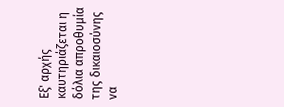Εξ' αρχής καυτηριάζεται η δόλια απροθυμία της δικαιοσύνης να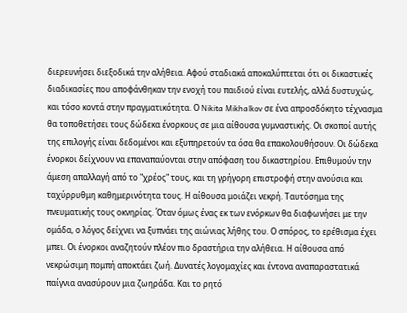διερευνήσει διεξοδικά την αλήθεια. Αφού σταδιακά αποκαλύπτεται ότι οι δικαστικές διαδικασίες που αποφάνθηκαν την ενοχή του παιδιού είναι ευτελής, αλλά δυστυχώς, και τόσο κοντά στην πραγματικότητα. Ο Nikita Mikhalkov σε ένα απροσδόκητο τέχνασμα θα τοποθετήσει τους δώδεκα ένορκους σε μια αίθουσα γυμναστικής. Οι σκοποί αυτής της επιλογής είναι δεδομένοι και εξυπηρετούν τα όσα θα επακολουθήσουν. Οι δώδεκα ένορκοι δείχνουν να επαναπαύονται στην απόφαση του δικαστηρίου. Επιθυμούν την άμεση απαλλαγή από το "χρέος" τους, και τη γρήγορη επιστροφή στην ανούσια και ταχύρρυθμη καθημερινότητα τους. Η αίθουσα μοιάζει νεκρή. Ταυτόσημα της πνευματικής τους οκνηρίας. Όταν όμως ένας εκ των ενόρκων θα διαφωνήσει με την ομάδα, ο λόγος δείχνει να ξυπνάει της αιώνιας λήθης του. Ο σπόρος, το ερέθισμα έχει μπει. Οι ένορκοι αναζητούν πλέον πιο δραστήρια την αλήθεια. Η αίθουσα από νεκρώσιμη πομπή αποκτάει ζωή. Δυνατές λογομαχίες και έντονα αναπαραστατικά παίγνια ανασύρουν μια ζωηράδα. Και το ρητό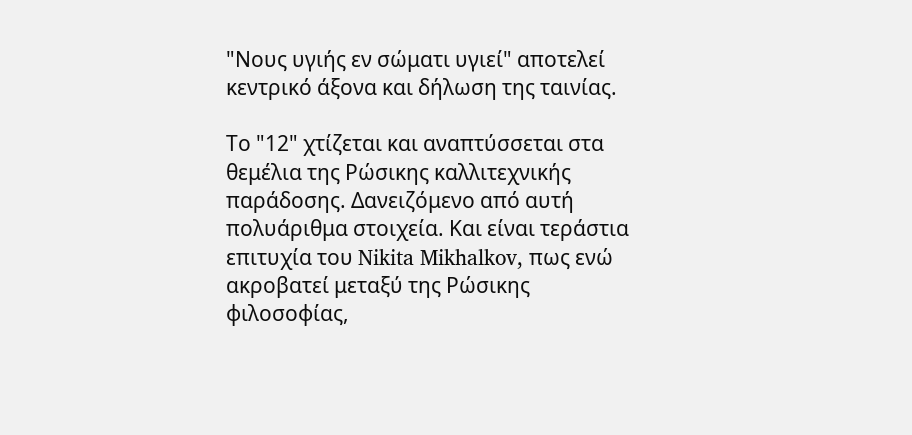"Νους υγιής εν σώματι υγιεί" αποτελεί κεντρικό άξονα και δήλωση της ταινίας.

Το "12" χτίζεται και αναπτύσσεται στα θεμέλια της Ρώσικης καλλιτεχνικής παράδοσης. Δανειζόμενο από αυτή πολυάριθμα στοιχεία. Και είναι τεράστια επιτυχία του Nikita Mikhalkov, πως ενώ ακροβατεί μεταξύ της Ρώσικης φιλοσοφίας,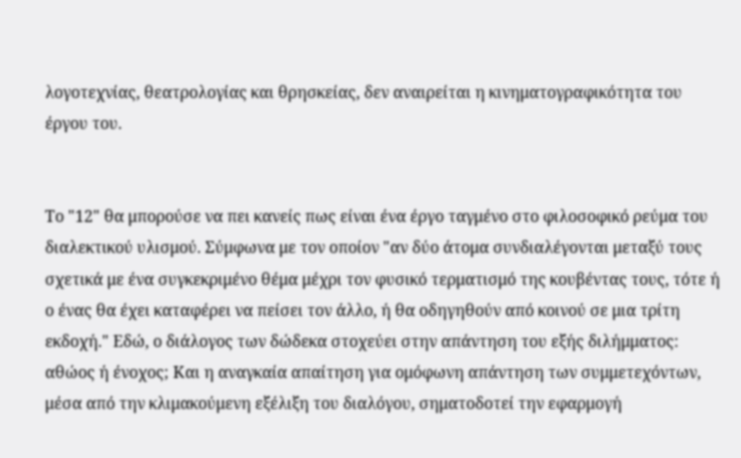λογοτεχνίας, θεατρολογίας και θρησκείας, δεν αναιρείται η κινηματογραφικότητα του έργου του.


Το "12" θα μπορούσε να πει κανείς πως είναι ένα έργο ταγμένο στο φιλοσοφικό ρεύμα του διαλεκτικού υλισμού. Σύμφωνα με τον οποίον "αν δύο άτομα συνδιαλέγονται μεταξύ τους σχετικά με ένα συγκεκριμένο θέμα μέχρι τον φυσικό τερματισμό της κουβέντας τους, τότε ή ο ένας θα έχει καταφέρει να πείσει τον άλλο, ή θα οδηγηθούν από κοινού σε μια τρίτη εκδοχή." Εδώ, ο διάλογος των δώδεκα στοχεύει στην απάντηση του εξής διλήμματος: αθώος ή ένοχος; Και η αναγκαία απαίτηση για ομόφωνη απάντηση των συμμετεχόντων, μέσα από την κλιμακούμενη εξέλιξη του διαλόγου, σηματοδοτεί την εφαρμογή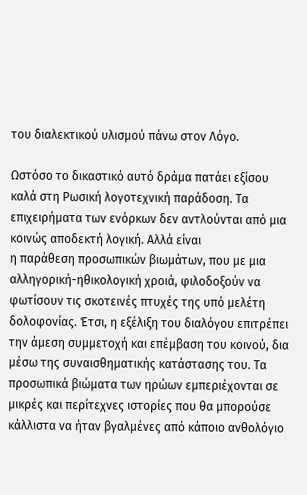του διαλεκτικού υλισμού πάνω στον Λόγο.

Ωστόσο το δικαστικό αυτό δράμα πατάει εξίσου καλά στη Ρωσική λογοτεχνική παράδοση. Τα επιχειρήματα των ενόρκων δεν αντλούνται από μια κοινώς αποδεκτή λογική. Αλλά είναι
η παράθεση προσωπικών βιωμάτων, που με μια αλληγορική-ηθικολογική χροιά, φιλοδοξούν να φωτίσουν τις σκοτεινές πτυχές της υπό μελέτη δολοφονίας. Έτσι, η εξέλιξη του διαλόγου επιτρέπει την άμεση συμμετοχή και επέμβαση του κοινού, δια μέσω της συναισθηματικής κατάστασης του. Τα προσωπικά βιώματα των ηρώων εμπεριέχονται σε μικρές και περίτεχνες ιστορίες που θα μπορούσε κάλλιστα να ήταν βγαλμένες από κάποιο ανθολόγιο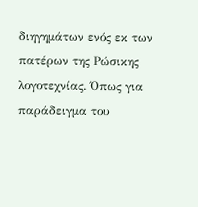διηγημάτων ενός εκ των πατέρων της Ρώσικης λογοτεχνίας. Όπως για παράδειγμα του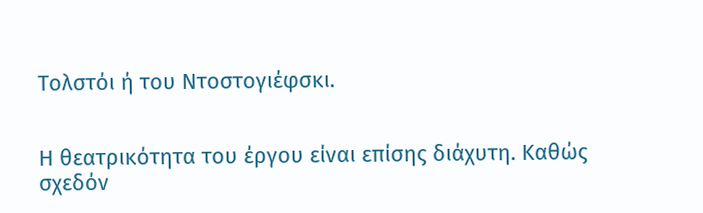Τολστόι ή του Ντοστογιέφσκι.


Η θεατρικότητα του έργου είναι επίσης διάχυτη. Καθώς σχεδόν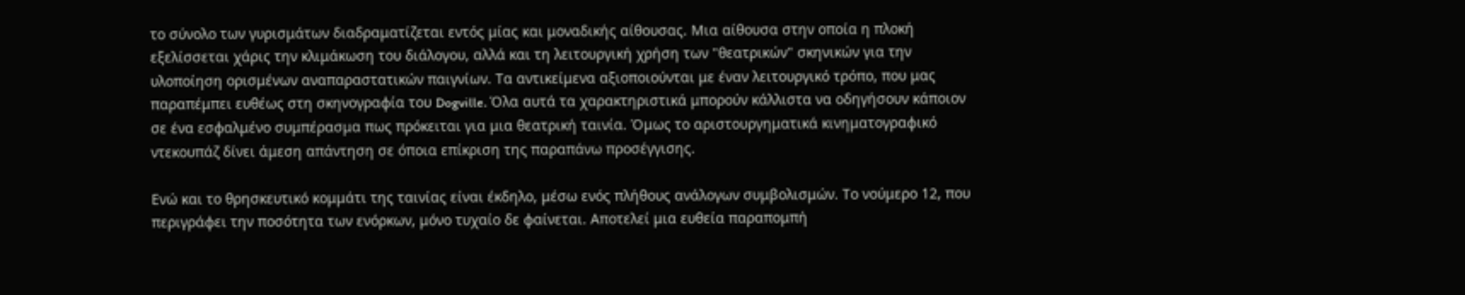το σύνολο των γυρισμάτων διαδραματίζεται εντός μίας και μοναδικής αίθουσας. Μια αίθουσα στην οποία η πλοκή εξελίσσεται χάρις την κλιμάκωση του διάλογου, αλλά και τη λειτουργική χρήση των "θεατρικών" σκηνικών για την υλοποίηση ορισμένων αναπαραστατικών παιγνίων. Τα αντικείμενα αξιοποιούνται με έναν λειτουργικό τρόπο, που μας παραπέμπει ευθέως στη σκηνογραφία του Dogville. Όλα αυτά τα χαρακτηριστικά μπορούν κάλλιστα να οδηγήσουν κάποιον σε ένα εσφαλμένο συμπέρασμα πως πρόκειται για μια θεατρική ταινία. Όμως το αριστουργηματικά κινηματογραφικό ντεκουπάζ δίνει άμεση απάντηση σε όποια επίκριση της παραπάνω προσέγγισης.

Ενώ και το θρησκευτικό κομμάτι της ταινίας είναι έκδηλο, μέσω ενός πλήθους ανάλογων συμβολισμών. Το νούμερο 12, που περιγράφει την ποσότητα των ενόρκων, μόνο τυχαίο δε φαίνεται. Αποτελεί μια ευθεία παραπομπή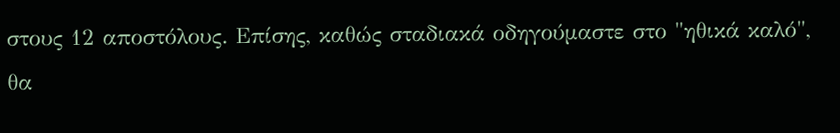στους 12 αποστόλους. Επίσης, καθώς σταδιακά οδηγούμαστε στο "ηθικά καλό", θα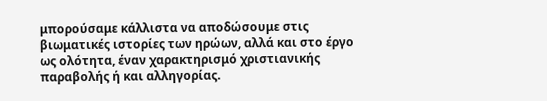μπορούσαμε κάλλιστα να αποδώσουμε στις βιωματικές ιστορίες των ηρώων, αλλά και στο έργο ως ολότητα, έναν χαρακτηρισμό χριστιανικής παραβολής ή και αλληγορίας.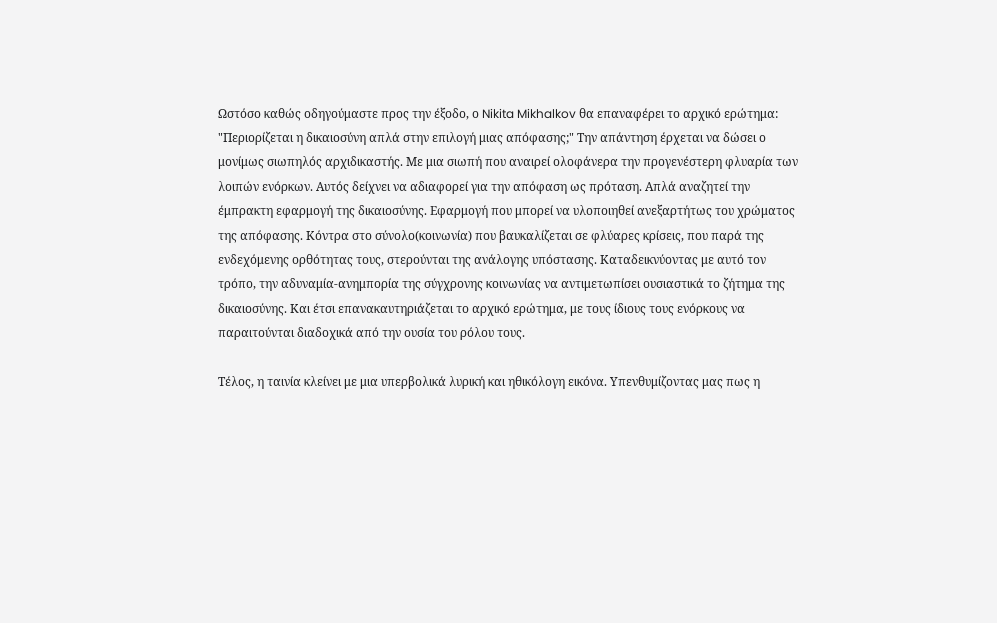Ωστόσο καθώς οδηγούμαστε προς την έξοδο, ο Nikita Mikhalkov θα επαναφέρει το αρχικό ερώτημα: "Περιορίζεται η δικαιοσύνη απλά στην επιλογή μιας απόφασης;" Την απάντηση έρχεται να δώσει ο μονίμως σιωπηλός αρχιδικαστής. Με μια σιωπή που αναιρεί ολοφάνερα την προγενέστερη φλυαρία των λοιπών ενόρκων. Αυτός δείχνει να αδιαφορεί για την απόφαση ως πρόταση. Απλά αναζητεί την έμπρακτη εφαρμογή της δικαιοσύνης. Εφαρμογή που μπορεί να υλοποιηθεί ανεξαρτήτως του χρώματος της απόφασης. Κόντρα στο σύνολο(κοινωνία) που βαυκαλίζεται σε φλύαρες κρίσεις, που παρά της ενδεχόμενης ορθότητας τους, στερούνται της ανάλογης υπόστασης. Καταδεικνύοντας με αυτό τον τρόπο, την αδυναμία-ανημπορία της σύγχρονης κοινωνίας να αντιμετωπίσει ουσιαστικά το ζήτημα της δικαιοσύνης. Και έτσι επανακαυτηριάζεται το αρχικό ερώτημα, με τους ίδιους τους ενόρκους να παραιτούνται διαδοχικά από την ουσία του ρόλου τους.

Τέλος, η ταινία κλείνει με μια υπερβολικά λυρική και ηθικόλογη εικόνα. Υπενθυμίζοντας μας πως η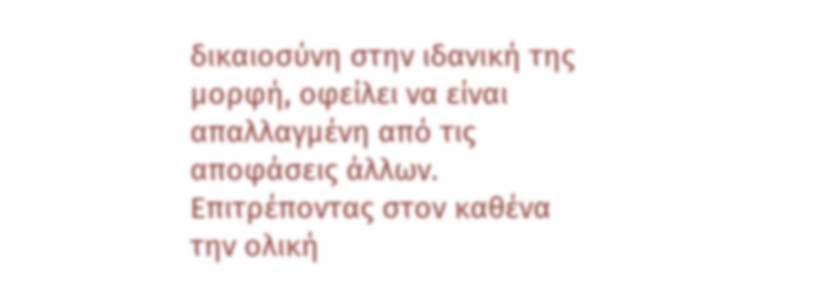δικαιοσύνη στην ιδανική της μορφή, οφείλει να είναι απαλλαγμένη από τις αποφάσεις άλλων. Επιτρέποντας στον καθένα την ολική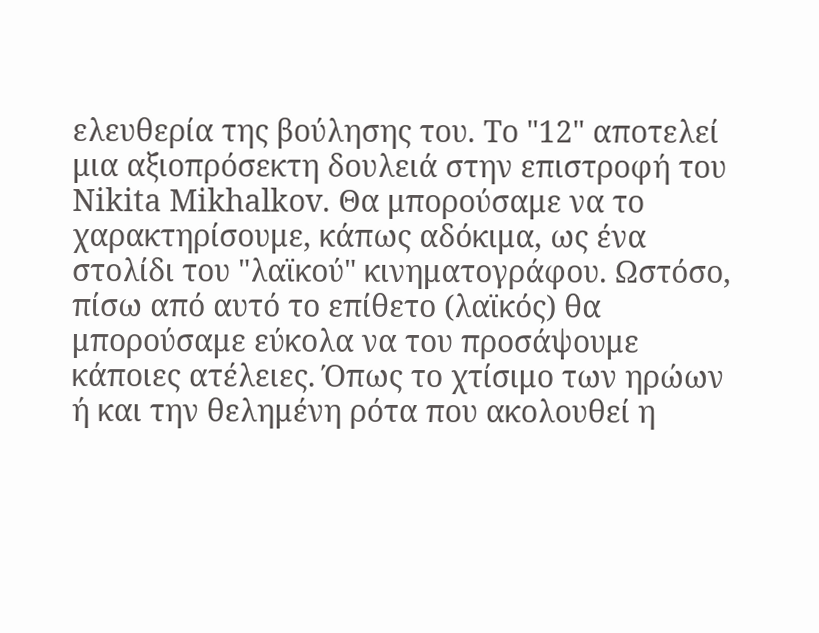ελευθερία της βούλησης του. Το "12" αποτελεί μια αξιοπρόσεκτη δουλειά στην επιστροφή του Nikita Mikhalkov. Θα μπορούσαμε να το χαρακτηρίσουμε, κάπως αδόκιμα, ως ένα στολίδι του "λαϊκού" κινηματογράφου. Ωστόσο, πίσω από αυτό το επίθετο (λαϊκός) θα μπορούσαμε εύκολα να του προσάψουμε κάποιες ατέλειες. Όπως το χτίσιμο των ηρώων ή και την θελημένη ρότα που ακολουθεί η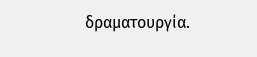δραματουργία.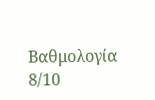Βαθμολογία 8/10